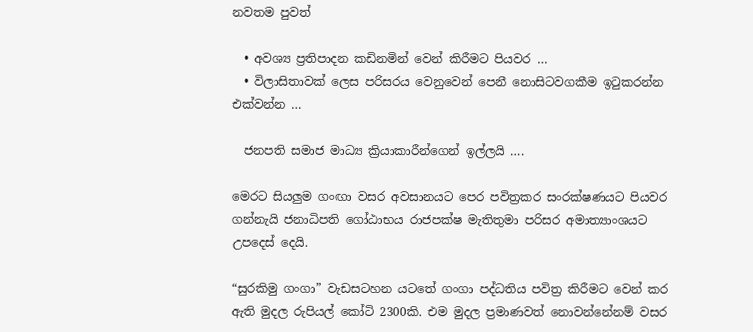නවතම පුවත්

  • අවශ්‍ය ප්‍රතිපාදන කඩිනමින් වෙන් කිරීමට පියවර …
  • විලාසිතාවක් ලෙස පරිසරය වෙනුවෙන් පෙනී නොසිටවගකීම ඉටුකරන්න එක්වන්න …

  ජනපති සමාජ මාධ්‍ය ක්‍රියාකාරීන්ගෙන් ඉල්ලයි ….

මෙරට සියලුම ගංඟා වසර අවසානයට පෙර පවිත්‍රකර සංරක්ෂණයට පියවර ගන්නැයි ජනාධිපති ගෝඨාභය රාජපක්ෂ මැතිතුමා පරිසර අමාත්‍යාංශයට උපදෙස් දෙයි.

“සුරකිමු ගංගා” වැඩසටහන යටතේ ගංගා පද්ධතිය පවිත්‍ර කිරීමට වෙන් කර ඇති මුදල රුපියල් කෝටි 2300කි. එම මුදල ප්‍රමාණවත් නොවන්නේනම් වසර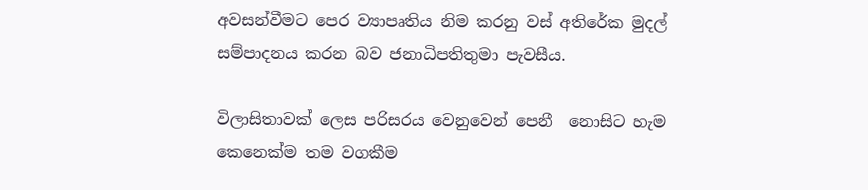අවසන්වීමට පෙර ව්‍යාපෘතිය නිම කරනු වස් අතිරේක මුදල් සම්පාදනය කරන බව ජනාධිපතිතුමා පැවසීය.

විලාසිතාවක් ලෙස පරිසරය වෙනුවෙන් පෙනී  නොසිට හැම කෙනෙක්ම තම වගකීම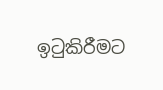ඉටුකිරීමට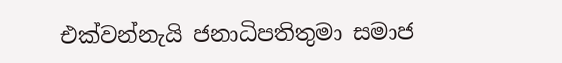එක්වන්නැයි ජනාධිපතිතුමා සමාජ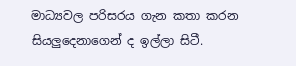මාධ්‍යවල පරිසරය ගැන කතා කරන සියලුදෙනාගෙන් ද ඉල්ලා සිටී.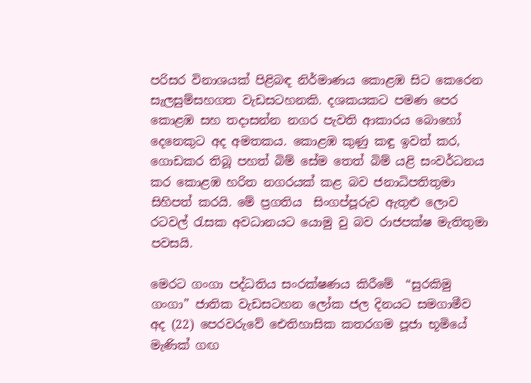පරිසර විනාශයක් පිළිබඳ නිර්මාණය කොළඹ සිට කෙරෙන සැලසුම්සහගත වැඩසටහනකි. දශකයකට පමණ පෙර කොළඹ සහ තදාසන්න නගර පැවති ආකාරය බොහෝ දෙනෙකුට අද අමතකය. කොළඹ කුණු කඳු ඉවත් කර, ගොඩකර තිබූ පහත් බිම් සේම තෙත් බිම් යළි සංවර්ධනය කර කොළඹ හරිත නගරයක් කළ බව ජනාධිපතිතුමා සිහිපත් කරයි. මේ ප්‍රගතිය  සිංගප්පූරුව ඇතුළු ලොව රටවල් රැසක අවධානයට යොමු වු බව රාජපක්ෂ මැතිතුමා පවසයි.

මෙරට ගංගා පද්ධතිය සංරක්ෂණය කිරීමේ  “සුරකිමු ගංගා” ජාතික වැඩසටහන ලෝක ජල දිනයට සමගාමීව අද (22) පෙරවරුවේ ඓතිහාසික කතරගම පූජා භූමියේ මැණික් ගඟ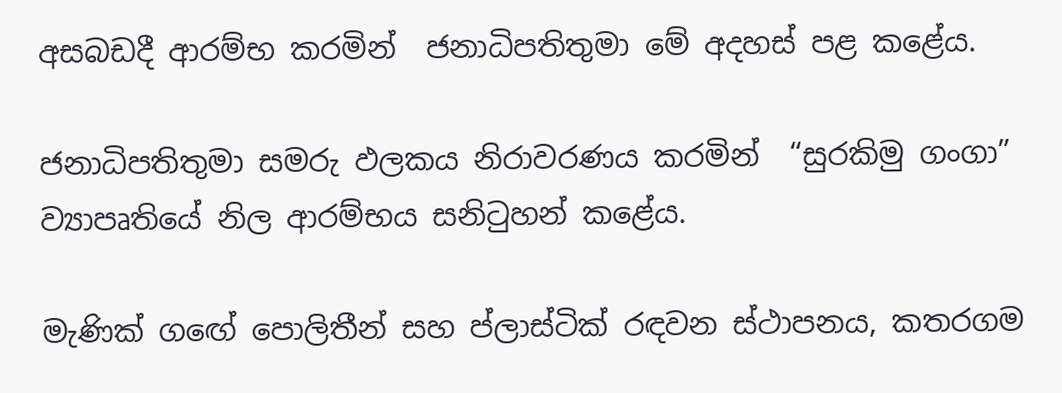අසබඩදී ආරම්භ කරමින්  ජනාධිපතිතුමා මේ අදහස් පළ කළේය.

ජනාධිපතිතුමා සමරු ඵලකය නිරාවරණය කරමින්  “සුරකිමු ගංගා” ව්‍යාපෘතියේ නිල ආරම්භය සනිටුහන් කළේය.

මැණික් ගඟේ පොලිතීන් සහ ප්ලාස්ටික් රඳවන ස්ථාපනය, කතරගම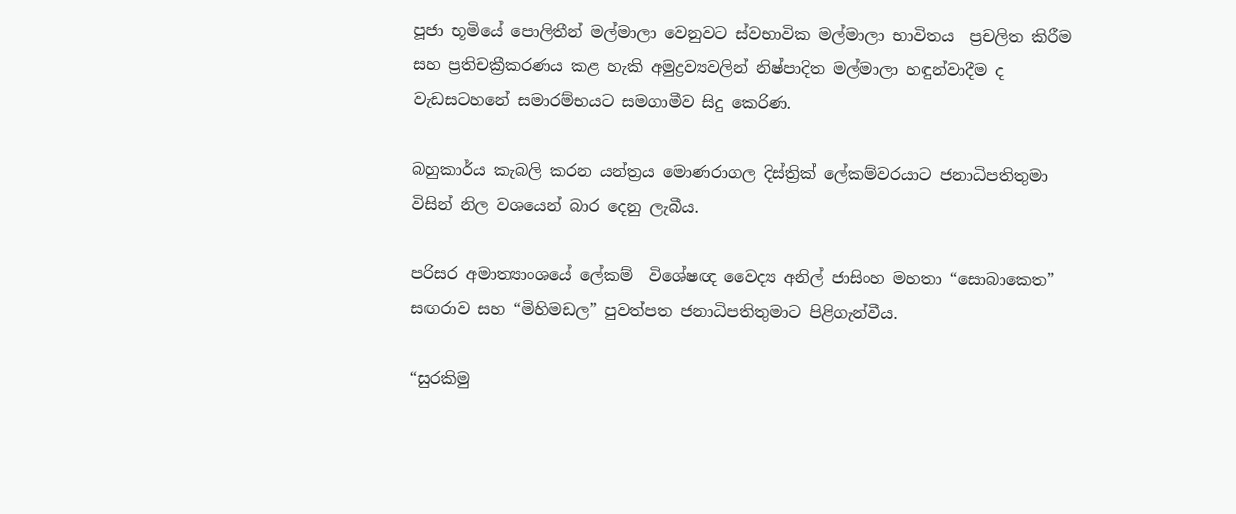පූජා භූමියේ පොලිතීන් මල්මාලා වෙනුවට ස්වභාවික මල්මාලා භාවිතය  ප්‍රචලිත කිරීම සහ ප්‍රතිචක්‍රීකරණය කළ හැකි අමුද්‍රව්‍යවලින් නිෂ්පාදිත මල්මාලා හඳුන්වාදීම ද  වැඩසටහනේ සමාරම්භයට සමගාමීව සිදු කෙරිණ.

බහුකාර්ය කැබලි කරන යන්ත්‍රය මොණරාගල දිස්ත්‍රික් ලේකම්වරයාට ජනාධිපතිතුමා විසින් නිල වශයෙන් බාර දෙනු ලැබීය.

පරිසර අමාත්‍යාංශයේ ලේකම්  විශේෂඥ වෛද්‍ය අනිල් ජාසිංහ මහතා “සොබාකෙත” සඟරාව සහ “මිහිමඩල” පුවත්පත ජනාධිපතිතුමාට පිළිගැන්වීය.

“සුරකිමු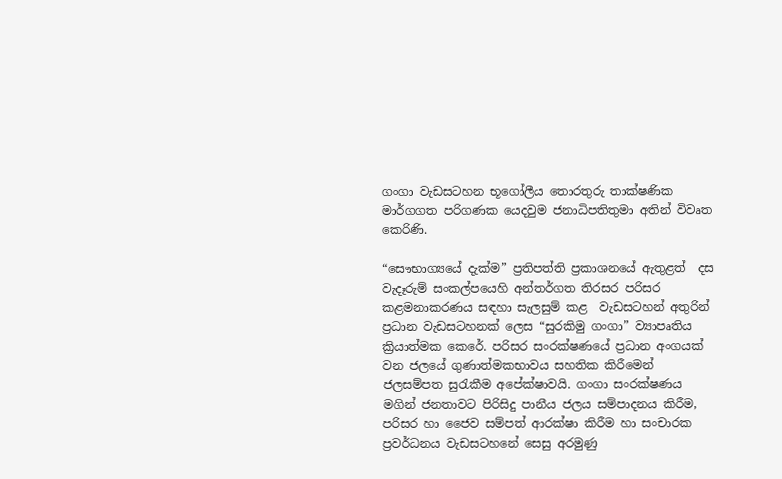ගංගා වැඩසටහන භූගෝලීය තොරතුරු තාක්ෂණික මාර්ගගත පරිගණක යෙදවුම ජනාධිපතිතුමා අතින් විවෘත කෙරිණි.

“සෞභාග්‍යයේ දැක්ම” ප්‍රතිපත්ති ප්‍රකාශනයේ ඇතුළත්  දස වැදෑරුම් සංකල්පයෙහි අන්තර්ගත තිරසර පරිසර කළමනාකරණය සඳහා සැලසුම් කළ  වැඩසටහන් අතුරින් ප්‍රධාන වැඩසටහනක් ලෙස “සුරකිමු ගංගා” ව්‍යාපෘතිය ක්‍රියාත්මක කෙරේ. පරිසර සංරක්ෂණයේ ප්‍රධාන අංගයක් වන ජලයේ ගුණාත්මකභාවය සහතික කිරීමෙන් ජලසම්පත සුරැකීම අපේක්ෂාවයි. ගංගා සංරක්ෂණය මගින් ජනතාවට පිරිසිදු පානීය ජලය සම්පාදනය කිරීම, පරිසර හා ජෛව සම්පත් ආරක්ෂා කිරීම හා සංචාරක ප්‍රවර්ධනය වැඩසටහනේ සෙසු අරමුණු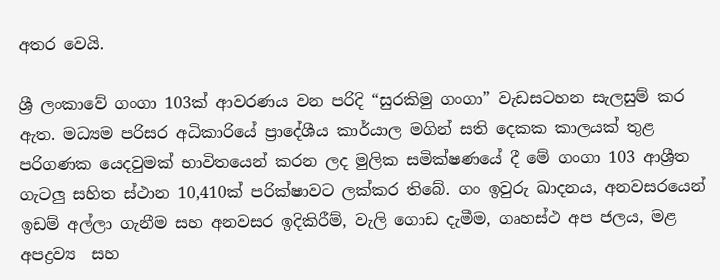අතර වෙයි.

ශ්‍රී ලංකාවේ ගංගා 103ක් ආවරණය වන පරිදි “සුරකිමු ගංගා” වැඩසටහන සැලසුම් කර ඇත. මධ්‍යම පරිසර අධිකාරියේ ප්‍රාදේශීය කාර්යාල මගින් සති දෙකක කාලයක් තුළ පරිගණක යෙදවුමක් භාවිතයෙන් කරන ලද මුලික සමික්ෂණයේ දී මේ ගංගා 103 ආශ්‍රීත ගැටලු සහිත ස්ථාන 10,410ක් පරික්ෂාවට ලක්කර තිබේ. ගං ඉවුරු ඛාදනය, අනවසරයෙන් ඉඩම් අල්ලා ගැනීම සහ අනවසර ඉදිකිරීම්, වැලි ගොඩ දැමීම, ගෘහස්ථ අප ජලය, මළ අපද්‍රව්‍ය  සහ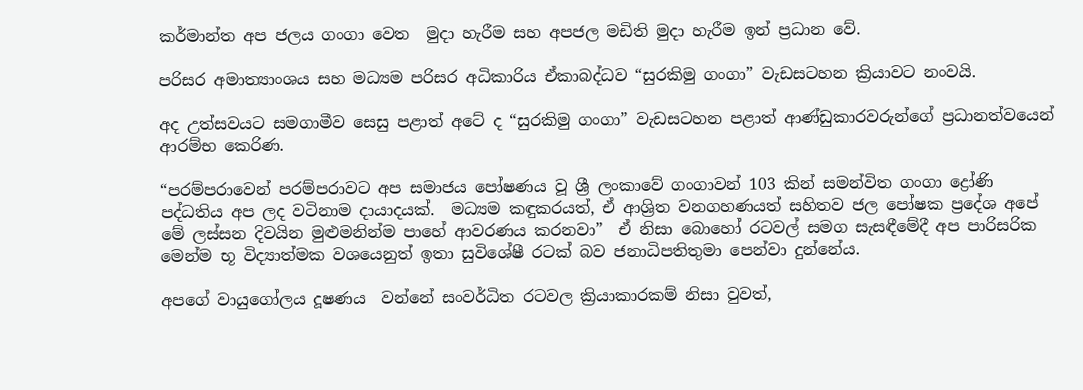කර්මාන්ත අප ජලය ගංගා වෙත  මුදා හැරීම සහ අපජල මඩිති මුදා හැරීම ඉන් ප්‍රධාන වේ.

පරිසර අමාත්‍යාංශය සහ මධ්‍යම පරිසර අධිකාරිය ඒකාබද්ධව “සුරකිමු ගංගා” වැඩසටහන ක්‍රියාවට නංවයි.

අද උත්සවයට සමගාමීව සෙසු පළාත් අටේ ද “සුරකිමු ගංගා” වැඩසටහන පළාත් ආණ්ඩුකාරවරුන්ගේ ප්‍රධානත්වයෙන් ආරම්භ කෙරිණ.

“පරම්පරාවෙන් පරම්පරාවට අප සමාජය පෝෂණය වූ ශ්‍රී ලංකාවේ ගංගාවන් 103 කින් සමන්විත ගංගා ද්‍රෝණි පද්ධතිය අප ලද වටිනාම දායාදයක්.  මධ්‍යම කඳුකරයත්, ඒ ආශ්‍රිත වනගහණයත් සහිතව ජල පෝෂක ප්‍රදේශ අපේ මේ ලස්සන දිවයින මුළුමනින්ම පාහේ ආවරණය කරනවා”  ඒ නිසා බොහෝ රටවල් සමග සැසඳීමේදී අප පාරිසරික මෙන්ම භූ විද්‍යාත්මක වශයෙනුත් ඉතා සුවිශේෂී රටක් බව ජනාධිපතිතුමා පෙන්වා දුන්නේය.

අපගේ වායුගෝලය දූෂණය  වන්නේ සංවර්ධිත රටවල ක්‍රියාකාරකම් නිසා වුවත්,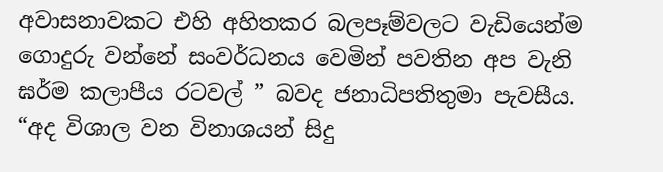අවාසනාවකට එහි අහිතකර බලපෑම්වලට වැඩියෙන්ම ගොදුරු වන්නේ සංවර්ධනය වෙමින් පවතින අප වැනි ඝර්ම කලාපීය රටවල් ” බවද ජනාධිපතිතුමා පැවසීය. “අද විශාල වන විනාශයන් සිදු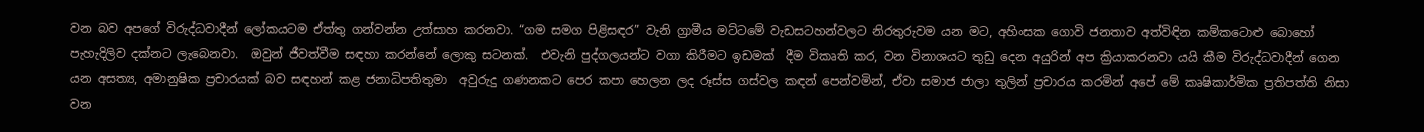වන බව අපගේ විරුද්ධවාදීන් ලෝකයටම ඒත්තු ගන්වන්න උත්සාහ කරනවා. “ගම සමග පිළිසඳර” වැනි ග්‍රාමීය මට්ටමේ වැඩසටහන්වලට නිරතුරුවම යන මට, අහිංසක ගොවි ජනතාව අත්විඳින කම්කටොළු බොහෝ පැහැදිලිව දක්නට ලැබෙනවා.  ඔවුන් ජීවත්වීම සඳහා කරන්නේ ලොකු සටනක්.  එවැනි පුද්ගලයන්ට වගා කිරීමට ඉඩමක්  දීම විකෘති කර, වන විනාශයට තුඩු දෙන අයුරින් අප ක්‍රියාකරනවා යයි කීම විරුද්ධවාදීන් ගෙන යන අසත්‍ය, අමානුෂික ප්‍රචාරයක් බව සඳහන් කළ ජනාධිපතිතුමා  අවුරුදු ගණනකට පෙර කපා හෙලන ලද රූස්ස ගස්වල කඳන් පෙන්වමින්, ඒවා සමාජ ජාලා තුලින් ප්‍රචාරය කරමින් අපේ මේ කෘෂිකාර්මික ප්‍රතිපත්ති නිසා වන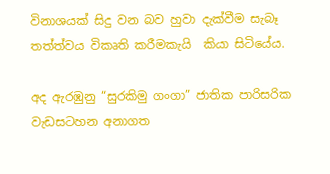විනාශයක් සිදු වන බව හුවා දැක්වීම සැබෑ තත්ත්වය විකෘති කරීමකැයි  කියා සිටියේය.

අද ඇරඹුනු “සුරකිමු ගංගා” ජාතික පාරිසරික වැඩසටහන අනාගත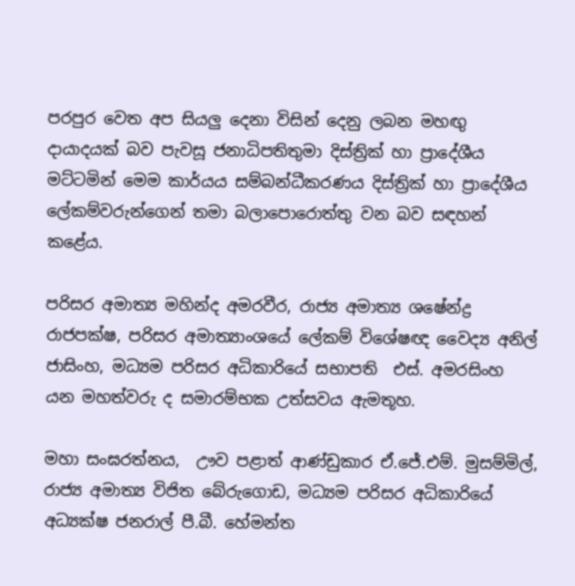පරපුර වෙත අප සියලු දෙනා විසින් දෙනු ලබන මහඟු දායාදයක් බව පැවසූ ජනාධිපතිතුමා දිස්ත්‍රික් හා ප්‍රාදේශීය මට්ටමින් මෙම කාර්යය සම්බන්ධීකරණය දිස්ත්‍රික් හා ප්‍රාදේශීය ලේකම්වරුන්ගෙන් තමා බලාපොරොත්තු වන බව සඳහන් කළේය.

පරිසර අමාත්‍ය මහින්ද අමරවීර, රාජ්‍ය අමාත්‍ය ශෂේන්ද්‍ර රාජපක්ෂ, පරිසර අමාත්‍යාංශයේ ලේකම් විශේෂඥ වෛද්‍ය අනිල් ජාසිංහ, මධ්‍යම පරිසර අධිකාරියේ සභාපති  එස්. අමරසිංහ  යන මහත්වරු ද සමාරම්භක උත්සවය ඇමතූහ.

මහා සංඝරත්නය,  ඌව පළාත් ආණ්ඩුකාර ඒ.ජේ.එම්. මුසම්මිල්, රාජ්‍ය අමාත්‍ය විජිත බේරුගොඩ, මධ්‍යම පරිසර අධිකාරියේ අධ්‍යක්ෂ ජනරාල් පී.බී. හේමන්ත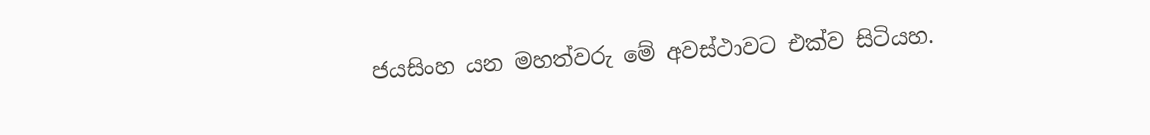ජයසිංහ යන මහත්වරු මේ අවස්ථාවට එක්ව සිටියහ.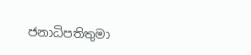ජනාධිපතිතුමා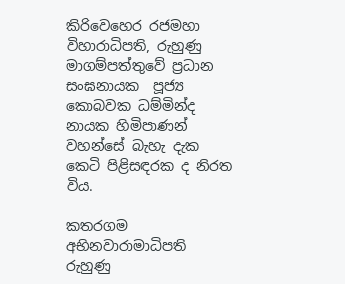කිරිවෙහෙර රජමහා විහාරාධිපති, රුහුණු මාගම්පත්තුවේ ප්‍රධාන සංඝනායක  පූජ්‍ය කොබවක ධම්මින්ද නායක හිමිපාණන් වහන්සේ බැහැ දැක කෙටි පිළිසඳරක ද නිරත විය.

කතරගම අභිනවාරාමාධිපති රුහුණු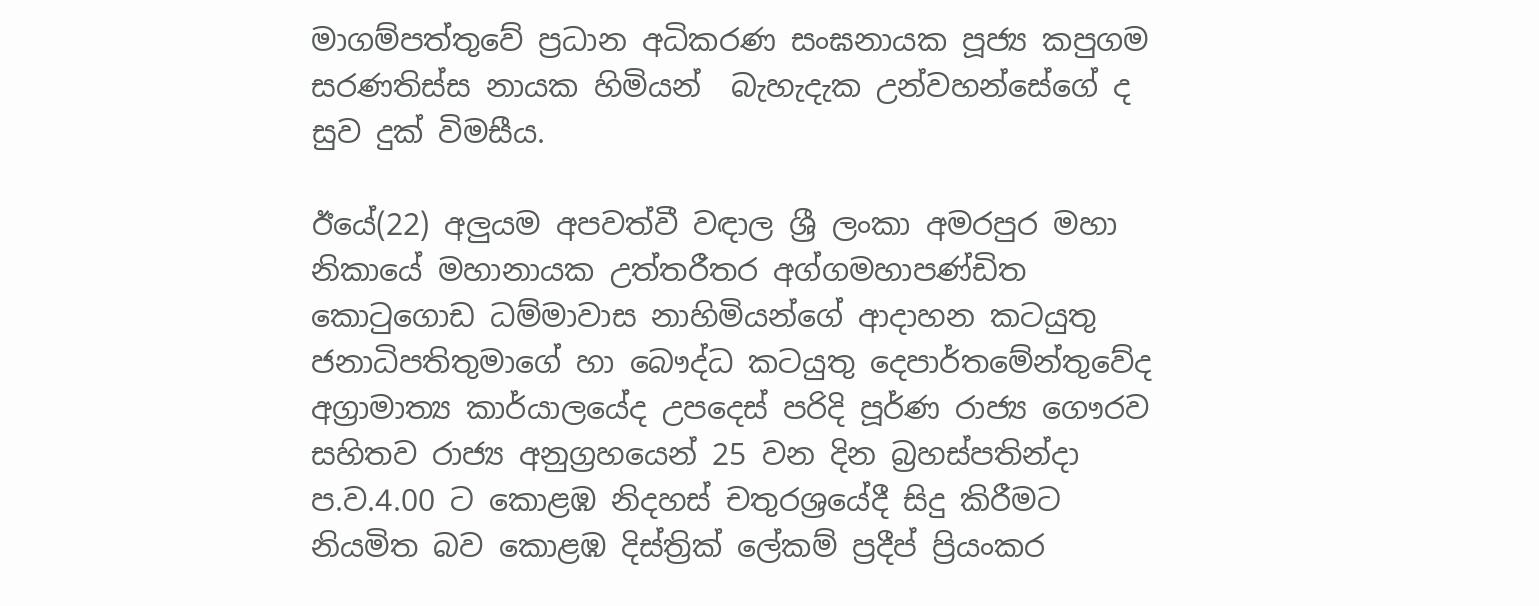මාගම්පත්තුවේ ප්‍රධාන අධිකරණ සංඝනායක පූජ්‍ය කපුගම සරණතිස්ස නායක හිමියන්  බැහැදැක උන්වහන්සේගේ ද සුව දුක් විමසීය.

ඊයේ(22) අලුයම අපවත්වී වඳාල ශ්‍රී ලංකා අමරපුර මහා නිකායේ මහානායක උත්තරීතර අග්ගමහාපණ්ඩිත කොටුගොඩ ධම්මාවාස නාහිමියන්ගේ ආදාහන කටයුතු ජනාධිපතිතුමාගේ හා බෞද්ධ කටයුතු දෙපාර්තමේන්තුවේද අග්‍රාමාත්‍ය කාර්යාලයේද උපදෙස් පරිදි පූර්ණ රාජ්‍ය ගෞරව සහිතව රාජ්‍ය අනුග්‍රහයෙන් 25 වන දින බ්‍රහස්පතින්දා ප.ව.4.00 ට කොළඹ නිදහස් චතුරශ්‍රයේදී සිදු කිරීමට නියමිත බව කොළඹ දිස්ත්‍රික් ලේකම් ප්‍රදීප් ප්‍රියංකර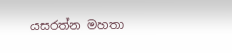යසරත්න මහතා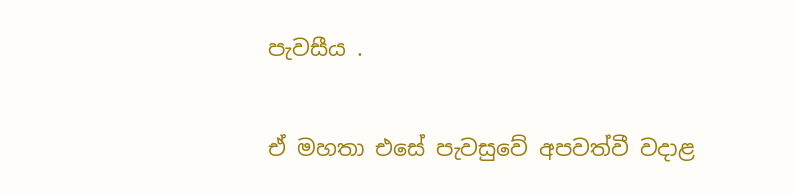පැවසීය .

ඒ මහතා එසේ පැවසුවේ අපවත්වී වදාළ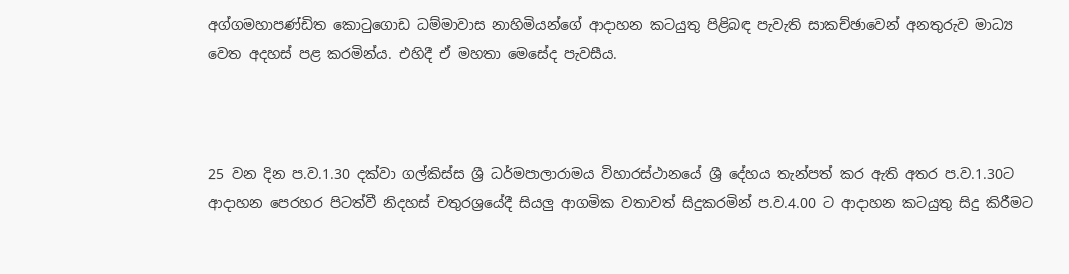අග්ගමහාපණ්ඩිත කොටුගොඩ ධම්මාවාස නාහිමියන්ගේ ආදාහන කටයුතු පිළිබඳ පැවැති සාකච්ඡාවෙන් අනතුරුව මාධ්‍ය වෙත අදහස් පළ කරමින්ය. එහිදී ඒ මහතා මෙසේද පැවසීය.



25 වන දින ප.ව.1.30 දක්වා ගල්කිස්ස ශ්‍රී ධර්මපාලාරාමය විහාරස්ථානයේ ශ්‍රී දේහය තැන්පත් කර ඇති අතර ප.ව.1.30ට ආදාහන පෙරහර පිටත්වී නිදහස් චතුරශ්‍රයේදී සියලු ආගමික වතාවත් සිදුකරමින් ප.ව.4.00 ට ආදාහන කටයුතු සිදු කිරීමට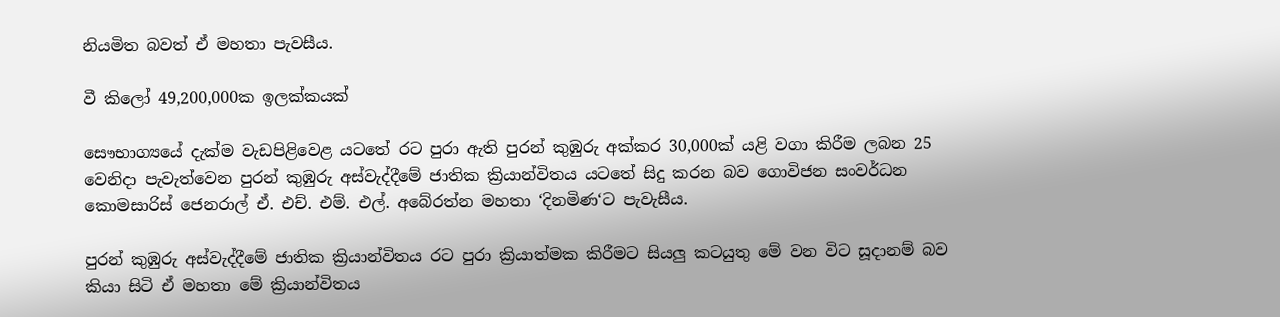නියමිත බවත් ඒ මහතා පැවසීය.

වී කි‍ලෝ 49,200,000ක ඉලක්කයක්

සෞභාග්‍යයේ දැක්ම වැඩපිළිවෙළ යටතේ රට පුරා ඇති පුරන් කුඹුරු අක්කර 30,000ක් යළි වගා කිරීම ලබන 25 වෙනිදා පැවැත්වෙන පුරන් කුඹුරු අස්වැද්දීමේ ජාතික ක්‍රියාන්විතය යටතේ සිදු කරන බව ගොවිජන සංවර්ධන කොමසාරිස් ජෙනරාල් ඒ. එච්. එම්. එල්. අබේරත්න මහතා ‘දිනමිණ‘ට පැවැසීය.

පුරන් කුඹුරු අස්වැද්දීමේ ජාතික ක්‍රියාන්විතය රට පුරා ක්‍රියාත්මක කිරීමට සියලු කටයුතු මේ වන විට සූදානම් බව කියා සිටි ඒ මහතා මේ ක්‍රියාන්විතය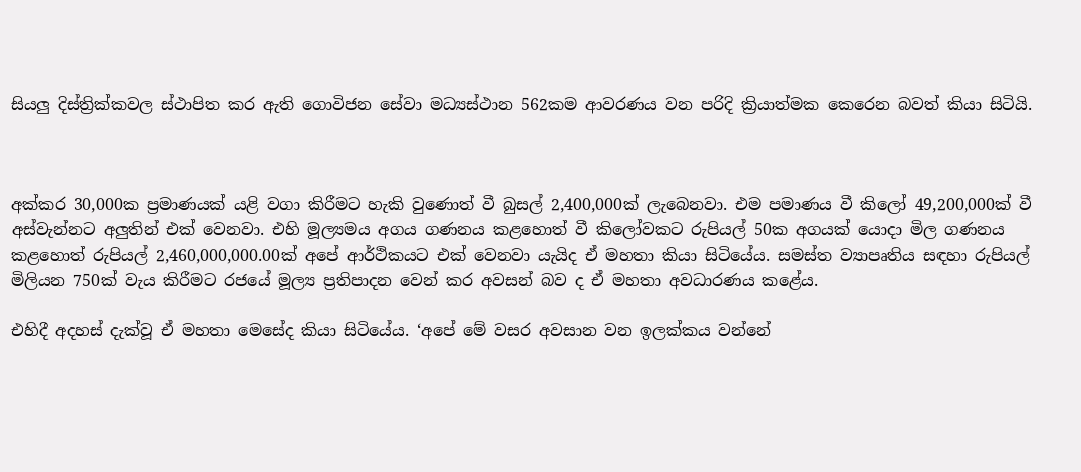සියලු දිස්ත්‍රික්කවල ස්ථාපිත කර ඇති ගොවිජන සේවා මධ්‍යස්ථාන 562කම ආවරණය වන පරිදි ක්‍රියාත්මක කෙරෙන බවත් කියා සිටියි.



අක්කර 30,000ක ප්‍රමාණයක් යළි වගා කිරීමට හැකි වුණොත් වී බුසල් 2,400,000ක් ලැබෙනවා. එම පමාණය වී කිලෝ 49,200,000ක් වී අස්වැන්නට අලුතින් එක් වෙනවා. එහි මූල්‍යමය අගය ගණනය කළහොත් වී කිලෝවකට රුපියල් 50ක අගයක් යොදා මිල ගණනය කළහොත් රුපියල් 2,460,000,000.00ක් අපේ ආර්ථිකයට එක් වෙනවා යැයිද ඒ මහතා කියා සිටියේය. සමස්ත ව්‍යාපෘතිය සඳහා රුපියල් මිලියන 750ක් වැය කිරීමට රජයේ මූල්‍ය ප්‍රතිපාදන වෙන් කර අවසන් බව ද ඒ මහතා අවධාරණය කළේය.

එහිදී අදහස් දැක්වූ ඒ මහතා මෙසේද කියා සිටියේය. ‘අපේ මේ වසර අවසාන වන ඉලක්කය වන්නේ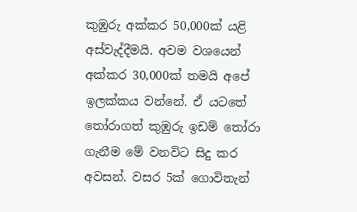කුඹුරු අක්කර 50,000ක් යළි අස්වැද්දීමයි. අවම වශයෙන් අක්කර 30,000ක් තමයි අපේ ඉලක්කය වන්නේ. ඒ යටතේ තෝරාගත් කුඹුරු ඉඩම් තෝරා ගැනීම මේ වනවිට සිදු කර අවසන්. වසර 5ක් ගොවිතැන්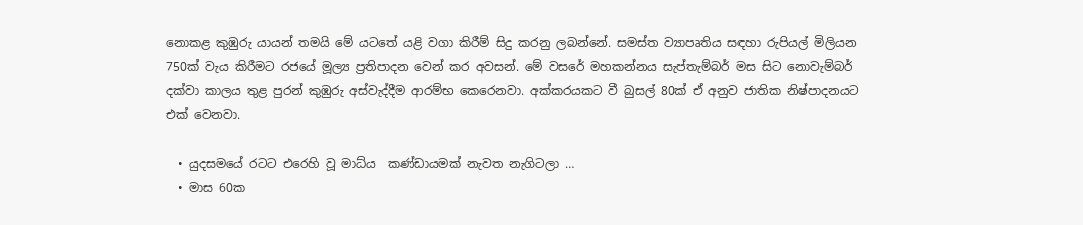නොකළ කුඹුරු යායන් තමයි මේ යටතේ යළි වගා කිරීම් සිදු කරනු ලබන්නේ. සමස්ත ව්‍යාපෘතිය සඳහා රුපියල් මිලියන 750ක් වැය කිරීමට රජයේ මූල්‍ය ප්‍රතිපාදන වෙන් කර අවසන්. මේ වසරේ මහකන්නය සැප්තැම්බර් මස සිට නොවැම්බර් දක්වා කාලය තුළ පුරන් කුඹුරු අස්වැද්දීම ආරම්භ කෙරෙනවා. අක්කරයකට වී බුසල් 80ක් ඒ අනුව ජාතික නිෂ්පාදනයට එක් වෙනවා.

  • යුදසමයේ රටට එරෙහි වූ මාධ්ය  කණ්ඩායමක් නැවත නැගිටලා …
  • මාස 60ක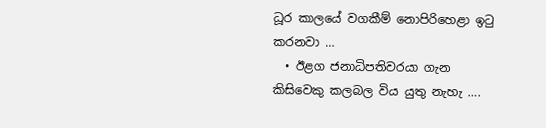ධූර කාලයේ වගකීම් නොපිරිහෙළා ඉටු කරනවා …
  • ඊළග ජනාධිපතිවරයා ගැන කිසිවෙකු කලබල විය යුතු නැහැ ….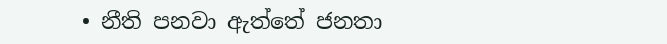• නීති පනවා ඇත්තේ ජනතා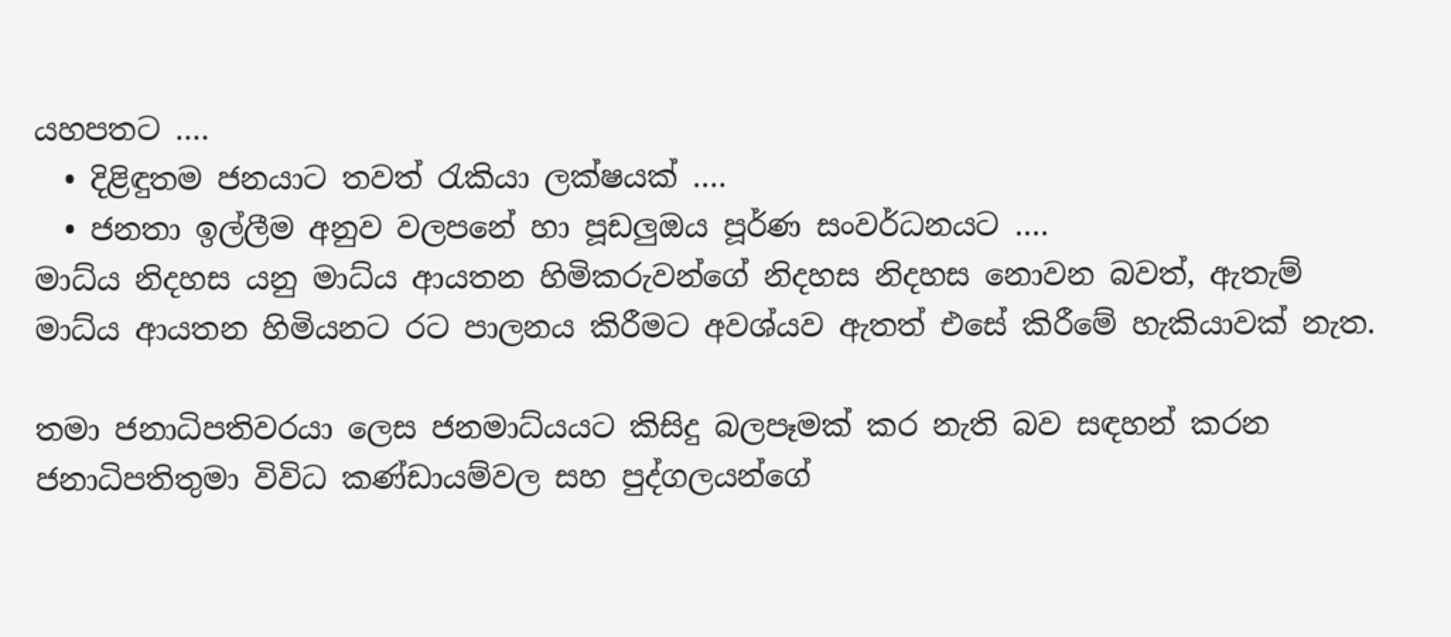යහපතට ….
  • දිළිඳුතම ජනයාට තවත් රැකියා ලක්ෂයක් ….
  • ජනතා ඉල්ලීම අනුව වලපනේ හා පූඩලුඔය පූර්ණ සංවර්ධනයට ….
මාධ්ය නිදහස යනු මාධ්ය ආයතන හිමිකරුවන්ගේ නිදහස නිදහස නොවන බවත්, ඇතැම් මාධ්ය ආයතන හිමියනට රට පාලනය කිරීමට අවශ්යව ඇතත් එසේ කිරීමේ හැකියාවක් නැත.

තමා ජනාධිපතිවරයා ලෙස ජනමාධ්යයට කිසිදු බලපෑමක් කර නැති බව සඳහන් කරන ජනාධිපතිතුමා විවිධ කණ්ඩායම්වල සහ පුද්ගලයන්ගේ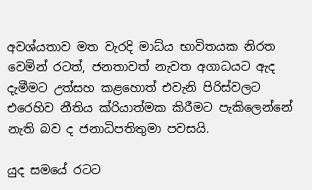අවශ්යතාව මත වැරදි මාධ්ය භාවිතයක නිරත වෙමින් රටත්, ජනතාවත් නැවත අගාධයට ඇද දැමීමට උත්සහ කළහොත් එවැනි පිරිස්වලට එරෙහිව නීතිය ක්රියාත්මක කිරීමට පැකිලෙන්නේ නැති බව ද ජනාධිපතිතුමා පවසයි.

යුද සමයේ රටට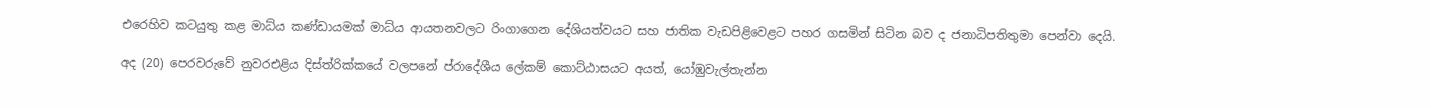එරෙහිව කටයුතු කළ මාධ්ය කණ්ඩායමක් මාධ්ය ආයතනවලට රිංගාගෙන දේශියත්වයට සහ ජාතික වැඩපිළිවෙළට පහර ගසමින් සිටින බව ද ජනාධිපතිතුමා පෙන්වා දෙයි.

අද (20) පෙරවරුවේ නුවරඑළිය දිස්ත්රික්කයේ වලපනේ ප්රාදේශීය ලේකම් කොට්ඨාසයට අයත්, යෝඹුවැල්තැන්න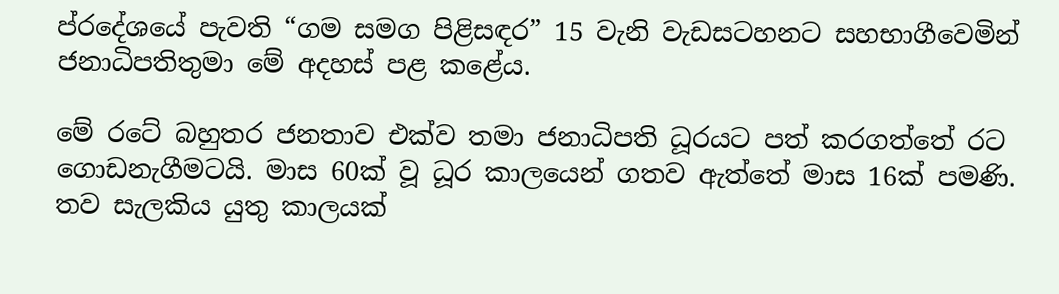ප්රදේශයේ පැවති “ගම සමග පිළිසඳර” 15 වැනි වැඩසටහනට සහභාගීවෙමින් ජනාධිපතිතුමා මේ අදහස් පළ කළේය.

මේ රටේ බහුතර ජනතාව එක්ව තමා ජනාධිපති ධූරයට පත් කරගත්තේ රට ගොඩනැගීමටයි. මාස 60ක් වූ ධූර කාලයෙන් ගතව ඇත්තේ මාස 16ක් පමණි. තව සැලකිය යුතු කාලයක්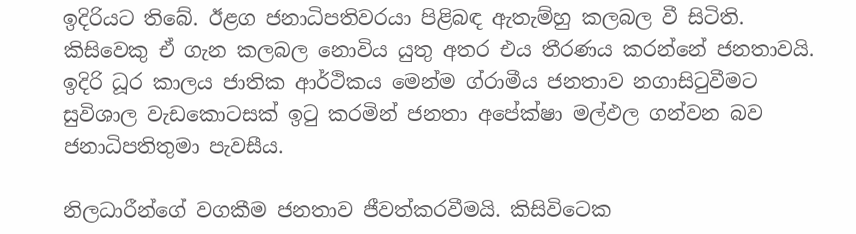ඉදිරියට තිබේ. ඊළග ජනාධිපතිවරයා පිළිබඳ ඇතැම්හු කලබල වී සිටිති. කිසිවෙකු ඒ ගැන කලබල නොවිය යුතු අතර එය තීරණය කරන්නේ ජනතාවයි. ඉදිරි ධූර කාලය ජාතික ආර්ථිකය මෙන්ම ග්රාමීය ජනතාව නගාසිටුවීමට සුවිශාල වැඩකොටසක් ඉටු කරමින් ජනතා අපේක්ෂා මල්ඵල ගන්වන බව ජනාධිපතිතුමා පැවසීය.

නිලධාරීන්ගේ වගකීම ජනතාව ජීවත්කරවීමයි. කිසිවිටෙක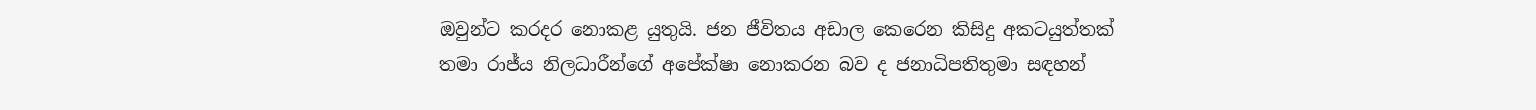ඔවුන්ට කරදර නොකළ යුතුයි. ජන ජීවිතය අඩාල කෙරෙන කිසිදු අකටයුත්තක් තමා රාජ්ය නිලධාරීන්ගේ අපේක්ෂා නොකරන බව ද ජනාධිපතිතුමා සඳහන්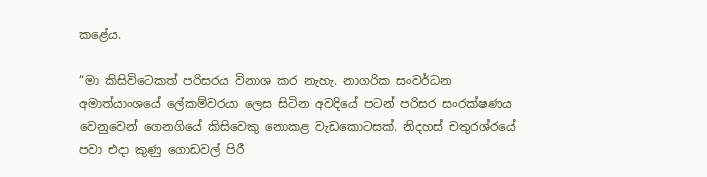කළේය.

“මා කිසිවිටෙකත් පරිසරය විනාශ කර නැහැ. නාගරික සංවර්ධන අමාත්යාංශයේ ලේකම්වරයා ලෙස සිටින අවදියේ පටන් පරිසර සංරක්ෂණය වෙනුවෙන් ගෙනගියේ කිසිවෙකු නොකළ වැඩකොටසක්. නිදහස් චතුරශ්රයේ පවා එදා කුණු ගොඩවල් පිරී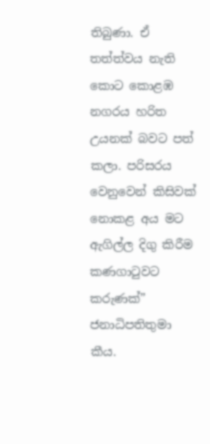තිබුණා. ඒ තත්ත්වය නැති කොට කොළඹ නගරය හරිත උයනක් බවට පත් කලා. පරිසරය වෙනුවෙන් කිසිවක් නොකළ අය මට ඇගිල්ල දිගු කිරීම කණගාටුවට කරුණක්” ජනාධිපතිතුමා කීය.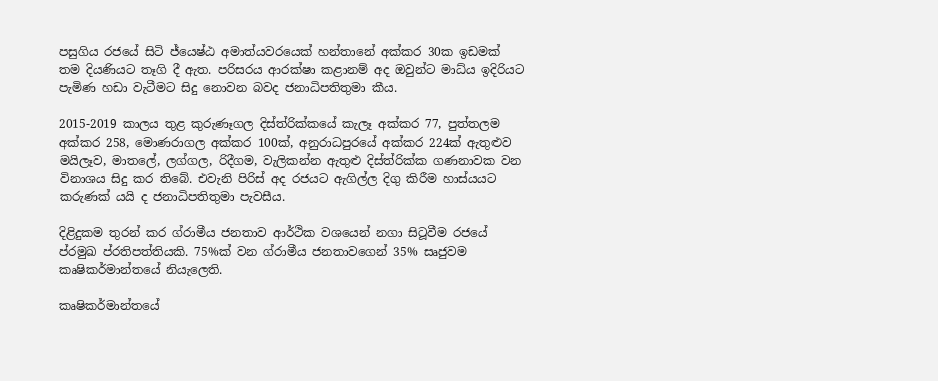පසුගිය රජයේ සිටි ජ්යෙෂ්ඨ අමාත්යවරයෙක් හන්තානේ අක්කර 30ක ඉඩමක් තම දියණියට තෑගි දී ඇත. පරිසරය ආරක්ෂා කළානම් අද ඔවුන්ට මාධ්ය ඉදිරියට පැමිණ හඩා වැටීමට සිදු නොවන බවද ජනාධිපතිතුමා කීය.

2015-2019 කාලය තුළ කුරුණෑගල දිස්ත්රික්කයේ කැලෑ අක්කර 77, පුත්තලම අක්කර 258, මොණරාගල අක්කර 100ක්, අනුරාධපුරයේ අක්කර 224ක් ඇතුළුව මයිලෑව, මාතලේ, ලග්ගල, රිදීගම, වැලිකන්න ඇතුළු දිස්ත්රික්ක ගණනාවක වන විනාශය සිදු කර තිබේ. එවැනි පිරිස් අද රජයට ඇගිල්ල දිගු කිරීම හාස්යයට කරුණක් යයි ද ජනාධිපතිතුමා පැවසීය.

දිළිදුකම තුරන් කර ග්රාමීය ජනතාව ආර්ථික වශයෙන් නගා සිටූවීම රජයේ ප්රමුඛ ප්රතිපත්තියකි. 75%ක් වන ග්රාමීය ජනතාවගෙන් 35% සෘජුවම කෘෂිකර්මාන්තයේ නියැලෙති.

කෘෂිකර්මාන්තයේ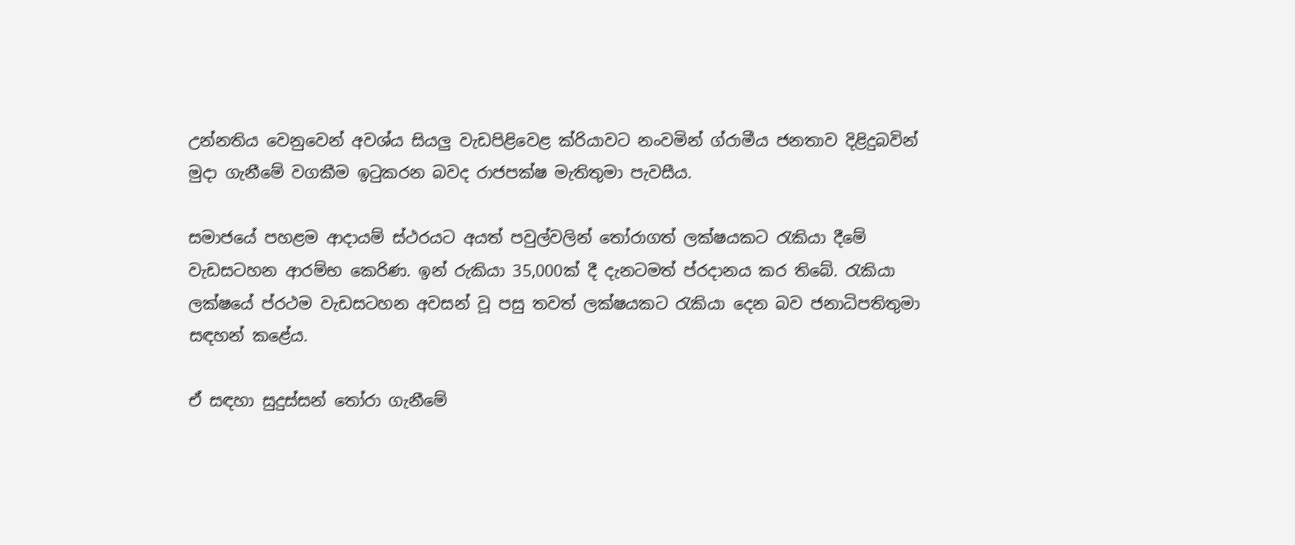උන්නතිය වෙනුවෙන් අවශ්ය සියලු වැඩපිළිවෙළ ක්රියාවට නංවමින් ග්රාමීය ජනතාව දිළිදුබවින් මුදා ගැනීමේ වගකීම ඉටුකරන බවද රාජපක්ෂ මැතිතුමා පැවසීය.

සමාජයේ පහළම ආදායම් ස්ථරයට අයත් පවුල්වලින් තෝරාගත් ලක්ෂයකට රැකියා දීමේ වැඩසටහන ආරම්භ කෙරිණ. ඉන් රුකියා 35,000ක් දී දැනටමත් ප්රදානය කර තිබේ. රැකියා ලක්ෂයේ ප්රථම වැඩසටහන අවසන් වූ පසු තවත් ලක්ෂයකට රැකියා දෙන බව ජනාධිපතිතුමා සඳහන් කළේය.

ඒ සඳහා සුදුස්සන් තෝරා ගැනීමේ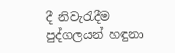දී නිවැරැදීම පුද්ගලයන් හඳුනා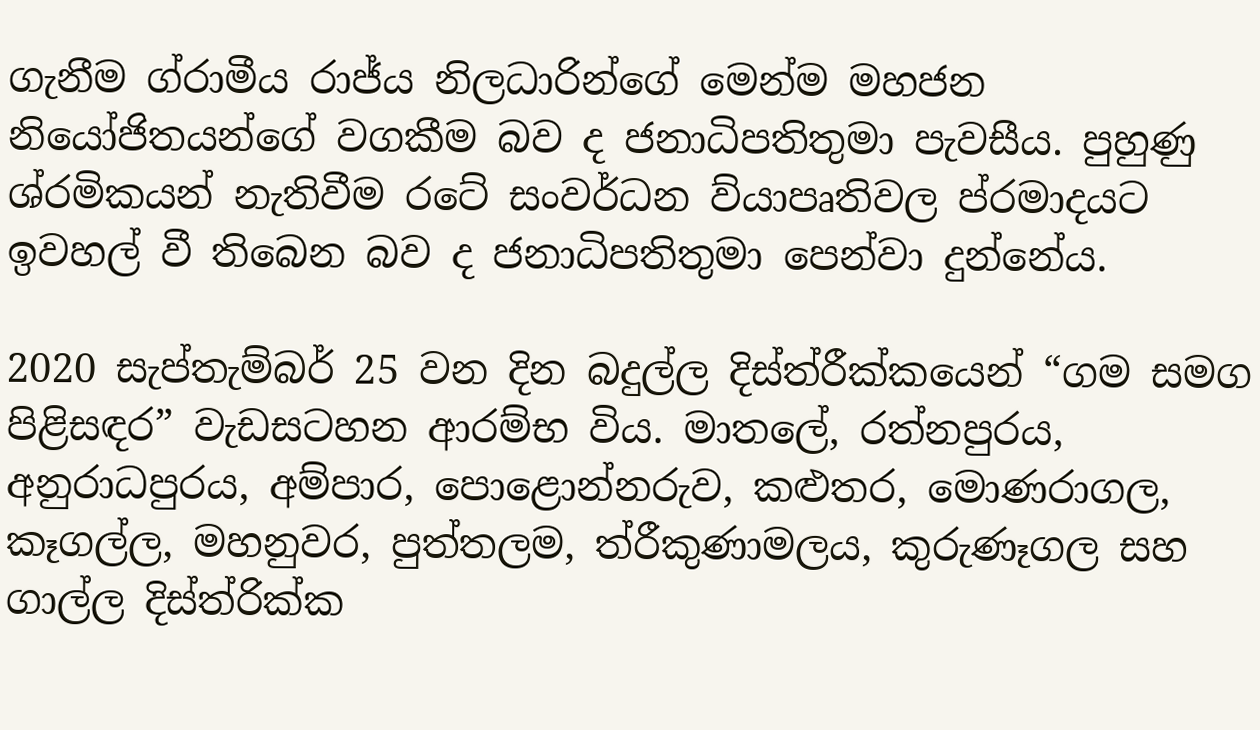ගැනීම ග්රාමීය රාජ්ය නිලධාරින්ගේ මෙන්ම මහජන නියෝජිතයන්ගේ වගකීම බව ද ජනාධිපතිතුමා පැවසීය. පුහුණු ශ්රමිකයන් නැතිවීම රටේ සංවර්ධන ව්යාපෘතිවල ප්රමාදයට ඉවහල් වී තිබෙන බව ද ජනාධිපතිතුමා පෙන්වා දුන්නේය.

2020 සැප්තැම්බර් 25 වන දින බදුල්ල දිස්ත්රීක්කයෙන් “ගම සමග පිළිසඳර” වැඩසටහන ආරම්භ විය. මාතලේ, රත්නපුරය, අනුරාධපුරය, අම්පාර, පොළොන්නරුව, කළුතර, මොණරාගල, කෑගල්ල, මහනුවර, පුත්තලම, ත්රීකුණාමලය, කුරුණෑගල සහ ගාල්ල දිස්ත්රික්ක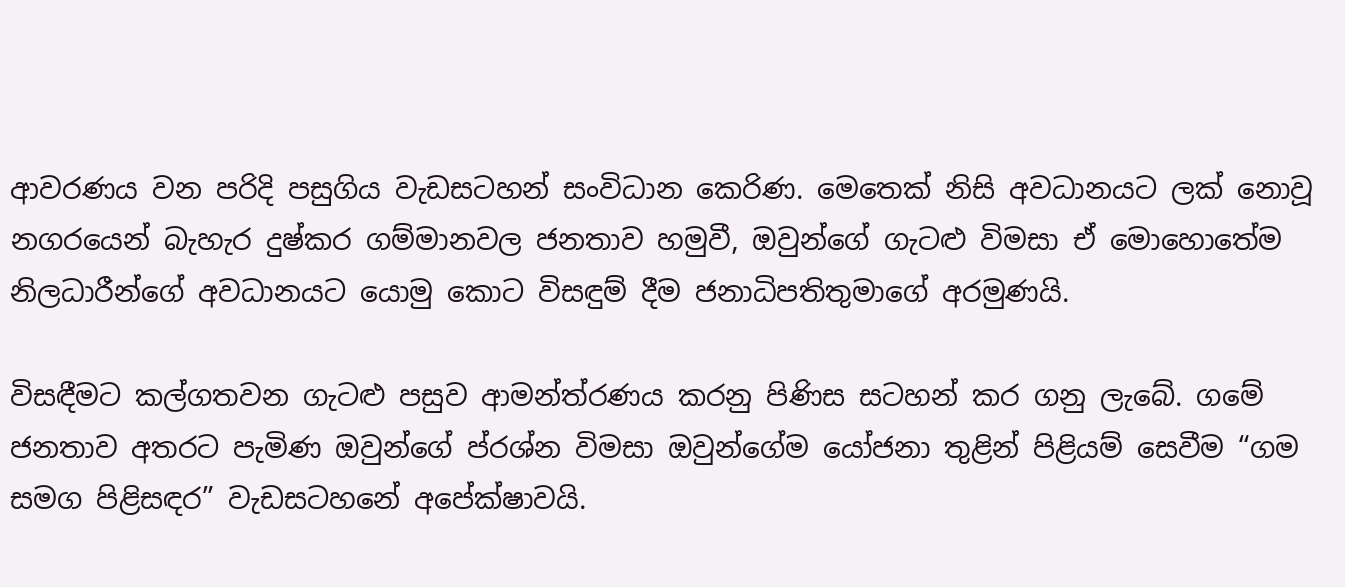ආවරණය වන පරිදි පසුගිය වැඩසටහන් සංවිධාන කෙරිණ. මෙතෙක් නිසි අවධානයට ලක් නොවූ නගරයෙන් බැහැර දුෂ්කර ගම්මානවල ජනතාව හමුවී, ඔවුන්ගේ ගැටළු විමසා ඒ මොහොතේම නිලධාරීන්ගේ අවධානයට යොමු කොට විසඳුම් දීම ජනාධිපතිතුමාගේ අරමුණයි.

විසඳීමට කල්ගතවන ගැටළු පසුව ආමන්ත්රණය කරනු පිණිස සටහන් කර ගනු ලැබේ. ගමේ ජනතාව අතරට පැමිණ ඔවුන්ගේ ප්රශ්න විමසා ඔවුන්ගේම යෝජනා තුළින් පිළියම් සෙවීම “ගම සමග පිළිසඳර” වැඩසටහනේ අපේක්ෂාවයි.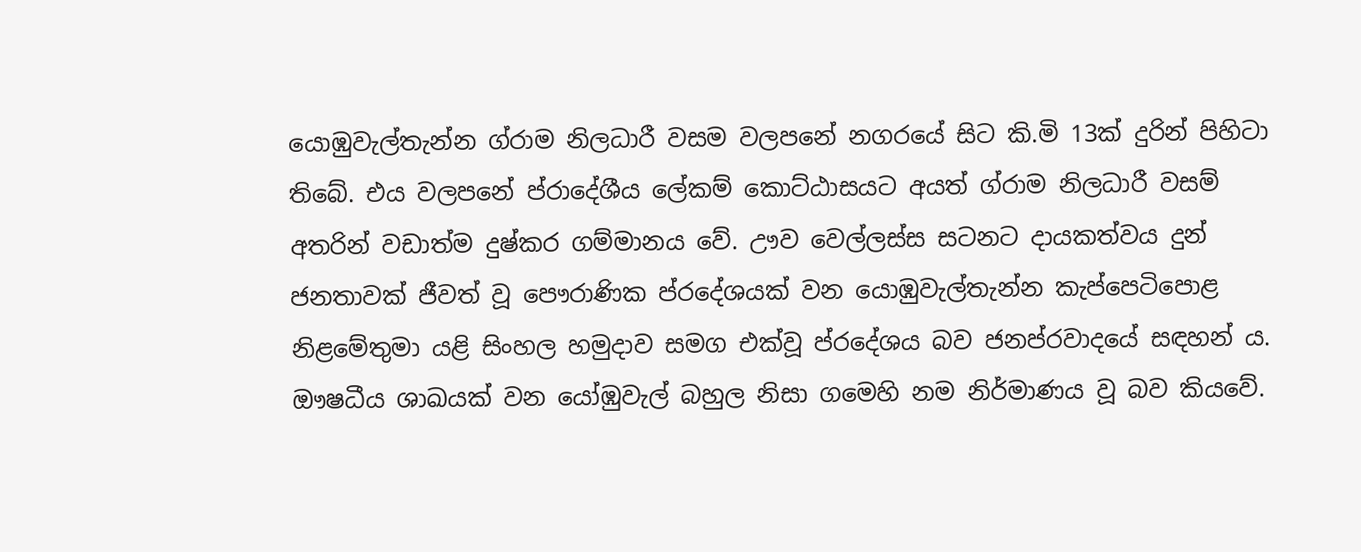යොඹුවැල්තැන්න ග්රාම නිලධාරී වසම වලපනේ නගරයේ සිට කි.මි 13ක් දුරින් පිහිටා තිබේ. එය වලපනේ ප්රාදේශීය ලේකම් කොට්ඨාසයට අයත් ග්රාම නිලධාරී වසම් අතරින් වඩාත්ම දුෂ්කර ගම්මානය වේ. ඌව වෙල්ලස්ස සටනට දායකත්වය දුන් ජනතාවක් ජීවත් වූ පෞරාණික ප්රදේශයක් වන යොඹුවැල්තැන්න කැප්පෙටිපොළ නිළමේතුමා යළි සිංහල හමුදාව සමග එක්වූ ප්රදේශය බව ජනප්රවාදයේ සඳහන් ය. ඖෂධීය ශාඛයක් වන යෝඹුවැල් බහුල නිසා ගමෙහි නම නිර්මාණය වූ බව කියවේ.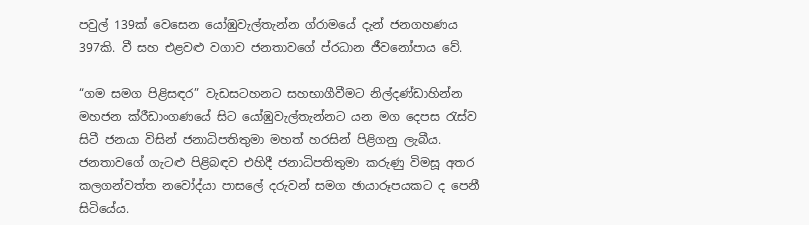පවුල් 139ක් වෙසෙන යෝඹුවැල්තැන්න ග්රාමයේ දැන් ජනගහණය 397කි. වී සහ එළවළු වගාව ජනතාවගේ ප්රධාන ජීවනෝපාය වේ.

“ගම සමග පිළිසඳර” වැඩසටහනට සහභාගීවීමට නිල්දණ්ඩාහින්න මහජන ක්රීඩාංගණයේ සිට යෝඹුවැල්තැන්නට යන මග දෙපස රැස්ව සිටී ජනයා විසින් ජනාධිපතිතුමා මහත් හරසින් පිළිගනු ලැබීය.
ජනතාවගේ ගැටළු පිළිබඳව එහිදී ජනාධිපතිතුමා කරුණු විමසූ අතර කලගන්වත්ත නවෝද්යා පාසලේ දරුවන් සමග ඡායාරූපයකට ද පෙනී සිටියේය.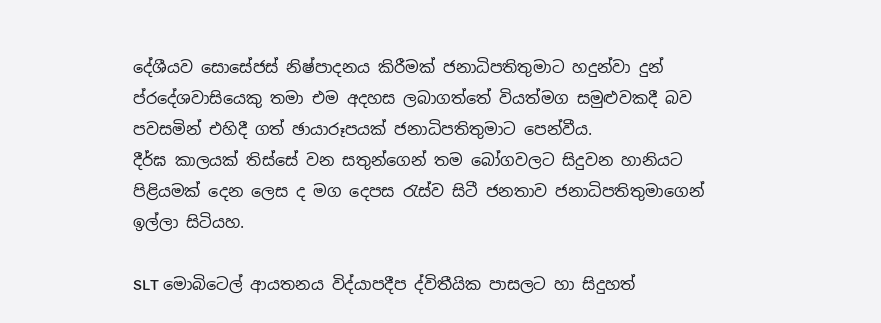දේශීයව සොසේජස් නිෂ්පාදනය කිරීමක් ජනාධිපතිතුමාට හදුන්වා දුන් ප්රදේශවාසියෙකු තමා එම අදහස ලබාගත්තේ වියත්මග සමුළුවකදී බව පවසමින් එහිදී ගත් ඡායාරූපයක් ජනාධිපතිතුමාට පෙන්වීය.
දීර්ඝ කාලයක් තිස්සේ වන සතුන්ගෙන් තම බෝගවලට සිදුවන හානියට පිළියමක් දෙන ලෙස ද මග දෙපස රැස්ව සිටී ජනතාව ජනාධිපතිතුමාගෙන් ඉල්ලා සිටියහ.

SLT මොබිටෙල් ආයතනය විද්යාපදීප ද්විතීයික පාසලට හා සිදුහත්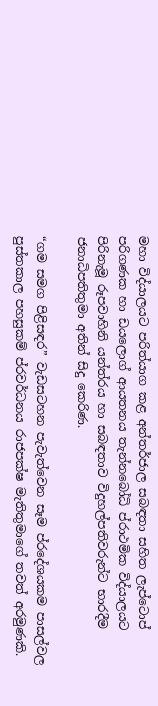මහා විද්යාලයට පරිත්යාග කළ අන්තර්ජාල සබඳතා සහිත ලැප්ටොප් පරිගණක හා ඩයලොග් ආයතනය තැන්නබෝධි ප්රාථමික විද්යාලයට පිරිනැමූ රූපවාහිනි යන්ත්රය හා සබඳතාව විදුහල්පතිවරුන්ට භාරදීම ජනාධිපතිතුමා අතින් සිදු කෙරිණ.

“ගම සමග පිළිසඳර” වැඩසටහන පැවැත්වෙන සෑම ප්රදේශයකම පාසල්වල පුස්තකාල පහසුකම් ප්රවර්ධනය රාජපක්ෂ මැතිතුමාගේ තවත් අරමුණකි.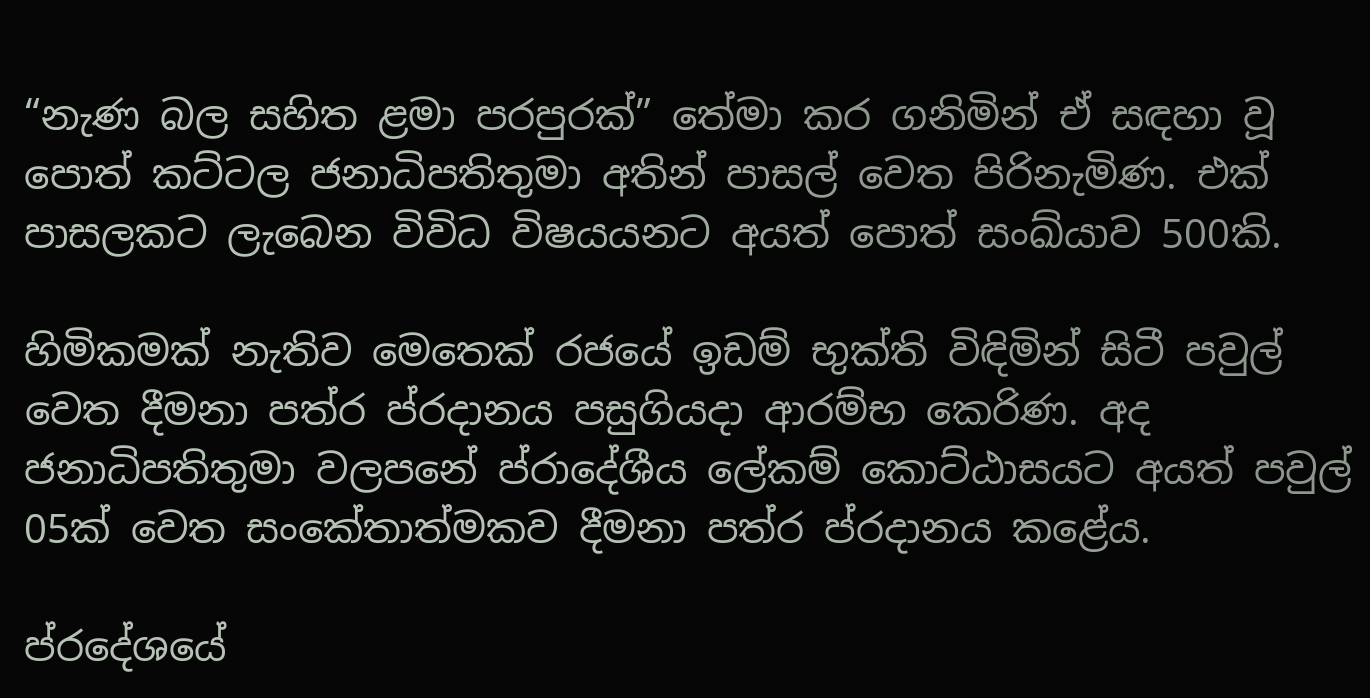“නැණ බල සහිත ළමා පරපුරක්” තේමා කර ගනිමින් ඒ සඳහා වූ පොත් කට්ටල ජනාධිපතිතුමා අතින් පාසල් වෙත පිරිනැමිණ. එක් පාසලකට ලැබෙන විවිධ විෂයයනට අයත් පොත් සංඛ්යාව 500කි.

හිමිකමක් නැතිව මෙතෙක් රජයේ ඉඩම් භුක්ති විඳිමින් සිටී පවුල් වෙත දීමනා පත්ර ප්රදානය පසුගියදා ආරම්භ කෙරිණ. අද ජනාධිපතිතුමා වලපනේ ප්රාදේශීය ලේකම් කොට්ඨාසයට අයත් පවුල් 05ක් වෙත සංකේතාත්මකව දීමනා පත්ර ප්රදානය කළේය.

ප්රදේශයේ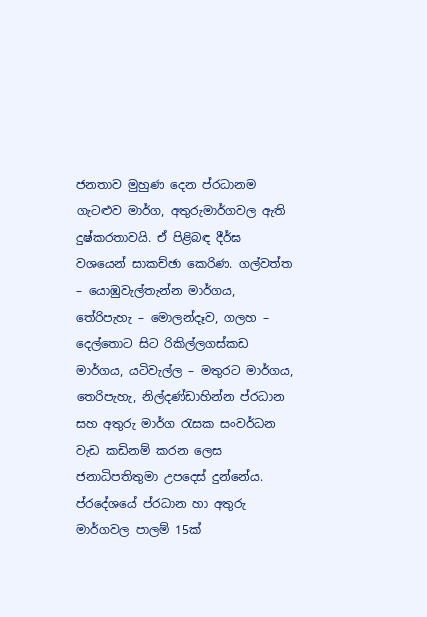ජනතාව මුහුණ දෙන ප්රධානම ගැටළුව මාර්ග, අතුරුමාර්ගවල ඇති දුෂ්කරතාවයි. ඒ පිළිබඳ දීර්ඝ වශයෙන් සාකච්ඡා කෙරිණ. ගල්වත්ත – යොඹුවැල්තැන්න මාර්ගය, තේරිපැහැ – මොලන්දෑව, ගලහ – දෙල්තොට සිට රිකිල්ලගස්කඩ මාර්ගය, යටිවැල්ල – මතුරට මාර්ගය, තෙරිපැහැ, නිල්දණ්ඩාහින්න ප්රධාන සහ අතුරු මාර්ග රැසක සංවර්ධන වැඩ කඩිනම් කරන ලෙස ජනාධිපතිතුමා උපදෙස් දුන්නේය.
ප්රදේශයේ ප්රධාන හා අතුරු මාර්ගවල පාලම් 15ක්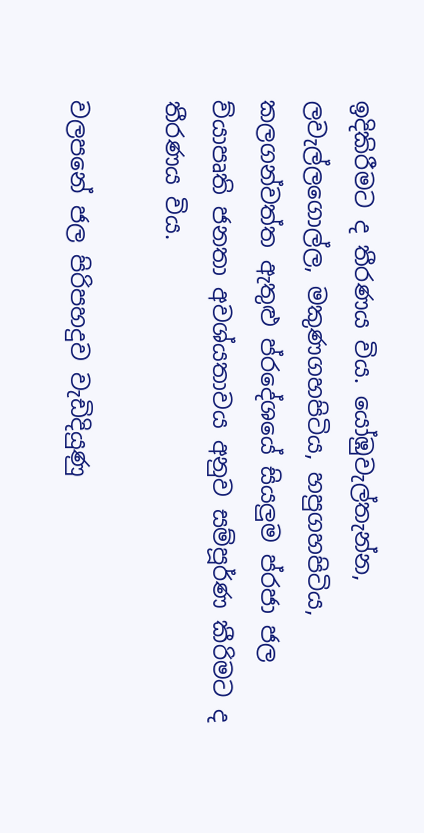ඉදිකිරීමට ද තීරණය විය. යෝඹුවැල්තැන්න, ලවැල්ලගොල්ල, මකුණගහපිටිය, හපුගහපිටිය, කලගන්වත්ත ඇතුළු ප්රදේශයේ සියලුම ප්රජා ජල ව්යාපෘති ජනතා අවශ්යතාවය අනුව සම්පූර්ණ කීරිමට ද තීරණය විය.

වලපනේ ජල පිරිපහදුව වැඩිදියුණු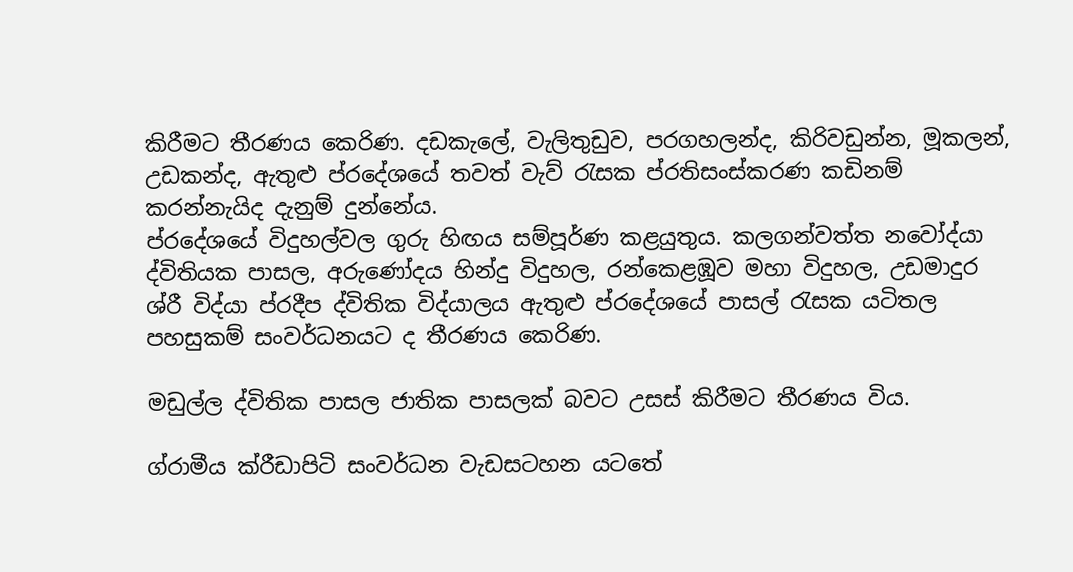කිරීමට තීරණය කෙරිණ. දඩකැලේ, වැලිතුඩුව, පරගහලන්ද, කිරිවඩුන්න, මූකලන්, උඩකන්ද, ඇතුළු ප්රදේශයේ තවත් වැව් රැසක ප්රතිසංස්කරණ කඩිනම් කරන්නැයිද දැනුම් දුන්නේය.
ප්රදේශයේ විදුහල්වල ගුරු හිඟය සම්පූර්ණ කළයුතුය. කලගන්වත්ත නවෝද්යා ද්විතියක පාසල, අරුණෝදය හින්දු විදුහල, රන්කෙළඹූව මහා විදුහල, උඩමාදුර ශ්රී විද්යා ප්රදීප ද්විතික විද්යාලය ඇතුළු ප්රදේශයේ පාසල් රැසක යටිතල පහසුකම් සංවර්ධනයට ද තීරණය කෙරිණ.

මඩුල්ල ද්විතික පාසල ජාතික පාසලක් බවට උසස් කිරීමට තීරණය විය.

ග්රාමීය ක්රීඩාපිටි සංවර්ධන වැඩසටහන යටතේ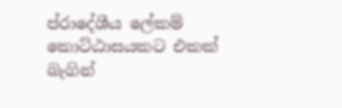ප්රාදේශීය ලේකම් කොට්ඨාසයකට එකක් බැගින්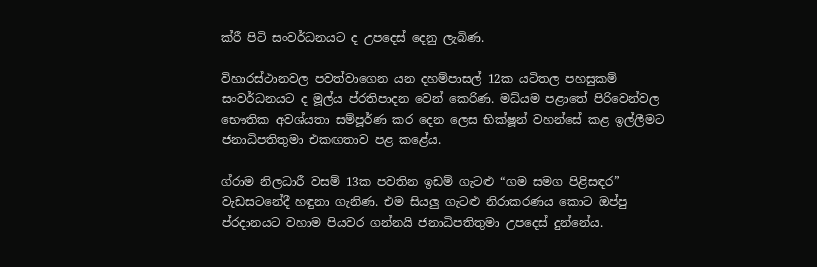ක්රී පිටි සංවර්ධනයට ද උපදෙස් දෙනු ලැබිණ.

විහාරස්ථානවල පවත්වාගෙන යන දහම්පාසල් 12ක යටිතල පහසුකම් සංවර්ධනයට ද මූල්ය ප්රතිපාදන වෙන් කෙරිණ. මධ්යම පළාතේ පිරිවෙන්වල භෞතික අවශ්යතා සම්පූර්ණ කර දෙන ලෙස භික්ෂූන් වහන්සේ කළ ඉල්ලීමට ජනාධිපතිතුමා එකඟතාව පළ කළේය.

ග්රාම නිලධාරී වසම් 13ක පවතින ඉඩම් ගැටළු “ගම සමග පිළිසඳර” වැඩසටනේදී හඳුනා ගැනිණ. එම සියලු ගැටළු නිරාකරණය කොට ඔප්පු ප්රදානයට වහාම පියවර ගන්නයි ජනාධිපතිතුමා උපදෙස් දුන්නේය.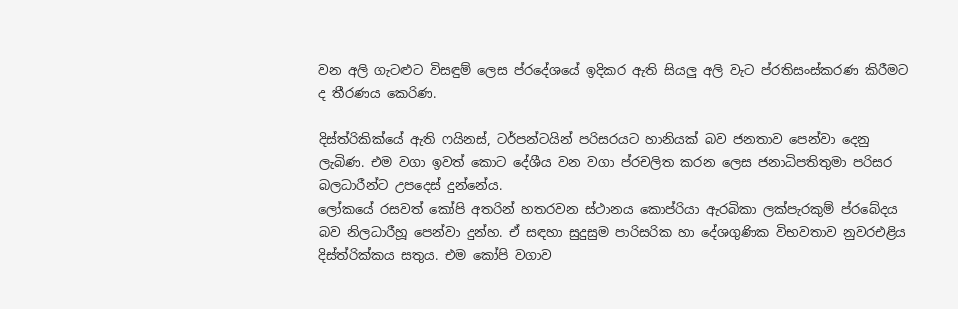වන අලි ගැටළුට විසඳුම් ලෙස ප්රදේශයේ ඉදිකර ඇති සියලු අලි වැට ප්රතිසංස්කරණ කිරීමට ද තීරණය කෙරිණ.

දිස්ත්රිකික්යේ ඇති ෆයිනස්, ටර්පන්ටයින් පරිසරයට හානියක් බව ජනතාව පෙන්වා දෙනු ලැබිණ. එම වගා ඉවත් කොට දේශීය වන වගා ප්රචලිත කරන ලෙස ජනාධිපතිතුමා පරිසර බලධාරීන්ට උපදෙස් දුන්නේය.
ලෝකයේ රසවත් කෝපි අතරින් හතරවන ස්ථානය කොප්රියා ඇරබිකා ලක්පැරකුම් ප්රබේදය බව නිලධාරීහූ පෙන්වා දුන්හ. ඒ සඳහා සුදුසුම පාරිසරික හා දේශගුණික විභවතාව නුවරඑළිය දිස්ත්රික්කය සතුය. එම කෝපි වගාව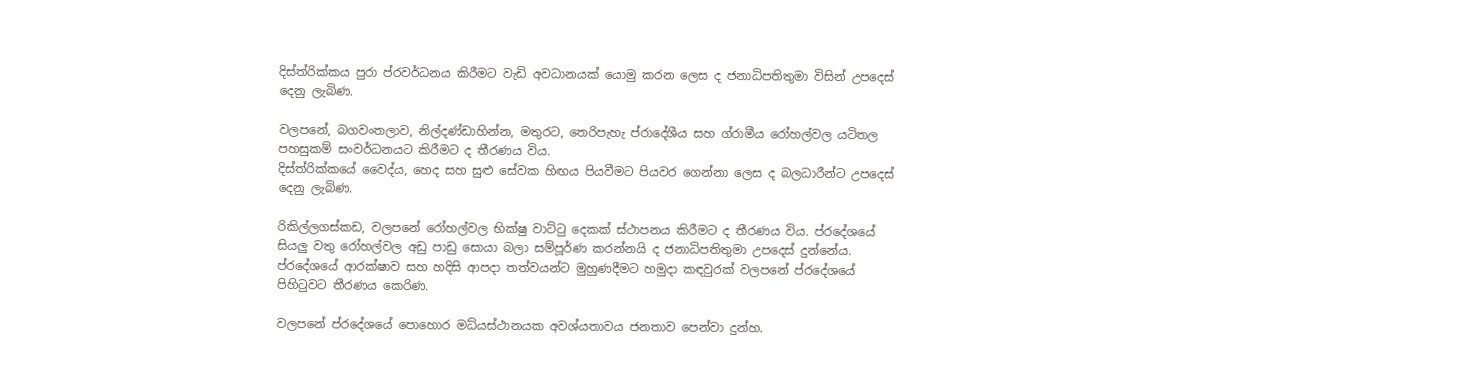දිස්ත්රික්කය පුරා ප්රවර්ධනය කිරීමට වැඩි අවධානයක් යොමු කරන ලෙස ද ජනාධිපතිතුමා විසින් උපදෙස් දෙනු ලැබිණ.

වලපනේ, බගවංතලාව, නිල්දණ්ඩාහින්න, මතුරට, තෙරිපැහැ ප්රාදේශීය සහ ග්රාමීය රෝහල්වල යටිතල පහසුකම් සංවර්ධනයට කිරීමට ද තීරණය විය.
දිස්ත්රික්කයේ වෛද්ය, හෙද සහ සුළු සේවක හිඟය පියවීමට පියවර ගෙන්නා ලෙස ද බලධාරීන්ට උපදෙස් දෙනු ලැබිණ.

රිකිල්ලගස්කඩ, වලපනේ රෝහල්වල භික්ෂු වාට්ටු දෙකක් ස්ථාපනය කිරීමට ද තීරණය විය. ප්රදේශයේ සියලු වතු රෝහල්වල අඩු පාඩු සොයා බලා සම්පූර්ණ කරන්නයි ද ජනාධිපතිතුමා උපදෙස් දුන්නේය.
ප්රදේශයේ ආරක්ෂාව සහ හදිසි ආපදා තත්වයන්ට මුහුණදීමට හමුදා කඳවුරක් වලපනේ ප්රදේශයේ පිහිටුවට තීරණය කෙරිණ.

වලපනේ ප්රදේශයේ පොහොර මධ්යස්ථානයක අවශ්යතාවය ජනතාව පෙන්වා දුන්හ.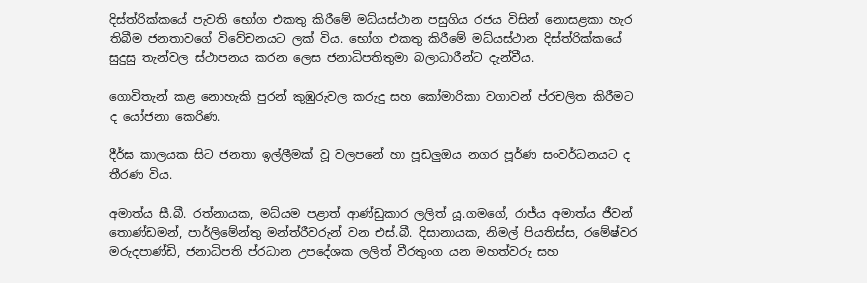දිස්ත්රික්කයේ පැවති භෝග එකතු කිරීමේ මධ්යස්ථාන පසුගිය රජය විසින් නොසළකා හැර තිබීම ජනතාවගේ විවේචනයට ලක් විය. භෝග එකතු කිරීමේ මධ්යස්ථාන දිස්ත්රික්කයේ සුදුසු තැන්වල ස්ථාපනය කරන ලෙස ජනාධිපතිතුමා බලාධාරීන්ට දැන්වීය.

ගොවිතැන් කළ නොහැකි පුරන් කුඹුරුවල කරුදු සහ කෝමාරිකා වගාවන් ප්රචලිත කිරීමට ද යෝජනා කෙරිණ.

දීර්ඝ කාලයක සිට ජනතා ඉල්ලීමක් වූ වලපනේ හා පූඩලුඔය නගර පූර්ණ සංවර්ධනයට ද තීරණ විය.

අමාත්ය සී.බී. රත්නායක, මධ්යම පළාත් ආණ්ඩුකාර ලලිත් යූ.ගමගේ, රාජ්ය අමාත්ය ජීවන් තොණ්ඩමන්, පාර්ලිමේන්තු මන්ත්රීවරුන් වන එස්.බී. දිසානායක, නිමල් පියතිස්ස, රමේෂ්වර මරුදපාණ්ඩි, ජනාධිපති ප්රධාන උපදේශක ලලිත් වීරතුංග යන මහත්වරු සහ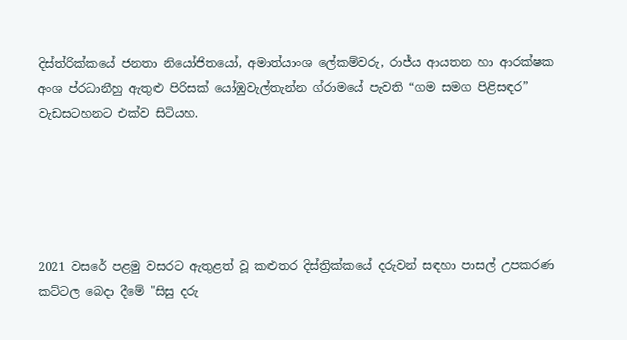දිස්ත්රික්කයේ ජනතා නියෝජිතයෝ, අමාත්යාංශ ලේකම්වරු, රාජ්ය ආයතන හා ආරක්ෂක අංශ ප්රධානීහු ඇතුළු පිරිසක් යෝඹුවැල්තැන්න ග්රාමයේ පැවති “ගම සමග පිළිසඳර” වැඩසටහනට එක්ව සිටියහ.





2021 වසරේ පළමු වසරට ඇතුළත් වූ කළුතර දිස්ත්‍රික්කයේ දරුවන් සඳහා පාසල් උපකරණ කට්ටල බෙදා දීමේ "සිසු දරු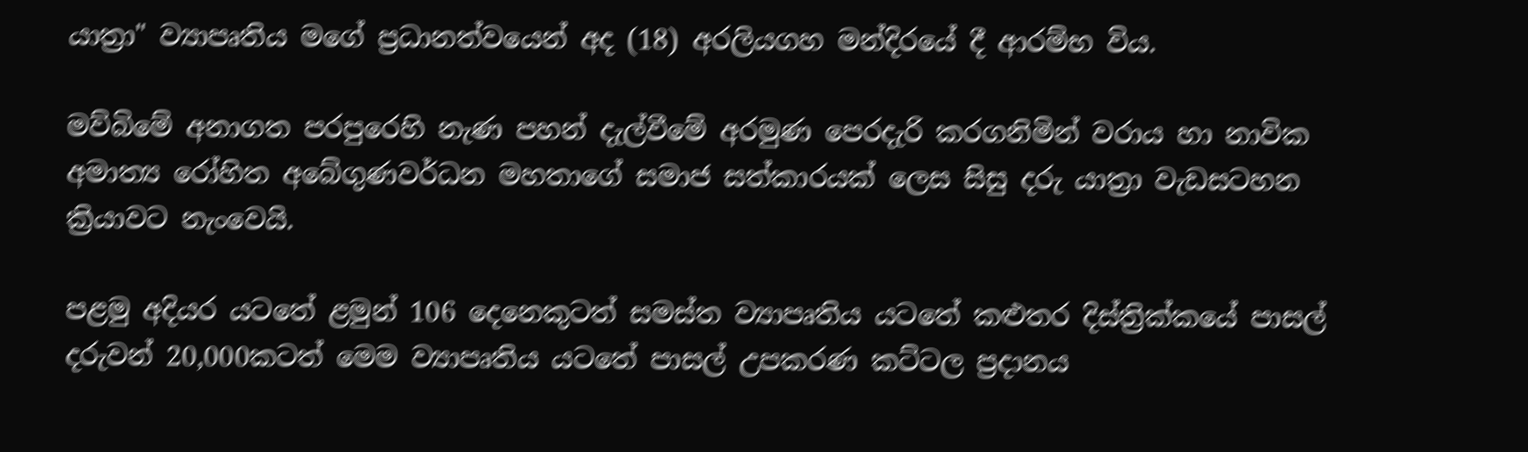යාත්‍රා" ව්‍යාපෘතිය මගේ ප්‍රධානත්වයෙන් අද (18) අරලියගහ මන්දිරයේ දී ආරම්භ විය.

මව්බිමේ අනාගත පරපුරෙහි නැණ පහන් දැල්වීමේ අරමුණ පෙරදැරි කරගනිමින් වරාය හා නාවික අමාත්‍ය රෝහිත අබේගුණවර්ධන මහතාගේ සමාජ සත්කාරයක් ලෙස සිසු දරු යාත්‍රා වැඩසටහන ක්‍රියාවට නැංවෙයි.

පළමු අදියර යටතේ ළමුන් 106 දෙනෙකුටත් සමස්ත ව්‍යාපෘතිය යටතේ කළුතර දිස්ත්‍රික්කයේ පාසල් දරුවන් 20,000කටත් මෙම ව්‍යාපෘතිය යටතේ පාසල් උපකරණ කට්ටල ප්‍රදානය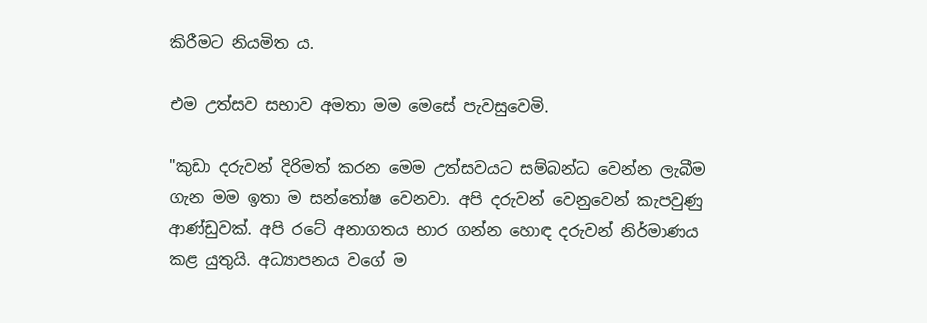කිරීමට නියමිත ය.

එම උත්සව සභාව අමතා මම මෙසේ පැවසුවෙමි.

"කුඩා දරුවන් දිරිමත් කරන මෙම උත්සවයට සම්බන්ධ වෙන්න ලැබීම ගැන මම ඉතා ම සන්තෝෂ වෙනවා. අපි දරුවන් වෙනුවෙන් කැපවුණු ආණ්ඩුවක්. අපි රටේ අනාගතය භාර ගන්න හොඳ දරුවන් නිර්මාණය කළ යුතුයි. අධ්‍යාපනය වගේ ම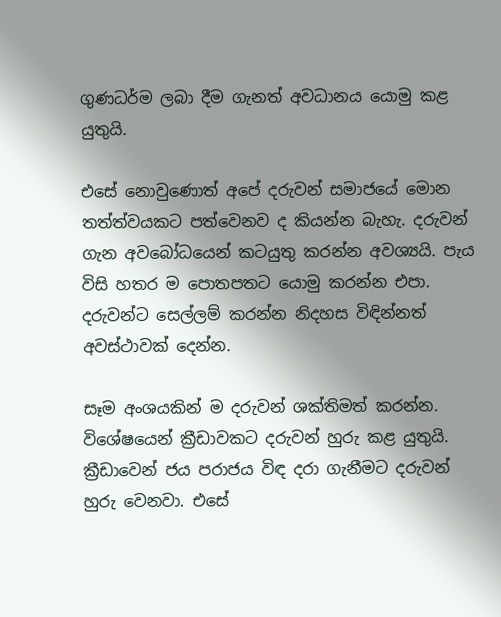ගුණධර්ම ලබා දීම ගැනත් අවධානය යොමු කළ යුතුයි.

එසේ නොවුණොත් අපේ දරුවන් සමාජයේ මොන තත්ත්වයකට පත්වෙනව ද කියන්න බැහැ. දරුවන් ගැන අවබෝධයෙන් කටයුතු කරන්න අවශ්‍යයි. පැය විසි හතර ම පොතපතට යොමු කරන්න එපා. දරුවන්ට සෙල්ලම් කරන්න නිදහස විඳින්නත් අවස්ථාවක් දෙන්න.

සෑම අංශයකින් ම දරුවන් ශක්තිමත් කරන්න. විශේෂයෙන් ක්‍රීඩාවකට දරුවන් හුරු කළ යුතුයි. ක්‍රීඩාවෙන් ජය පරාජය විඳ දරා ගැනීමට දරුවන් හුරු වෙනවා. එසේ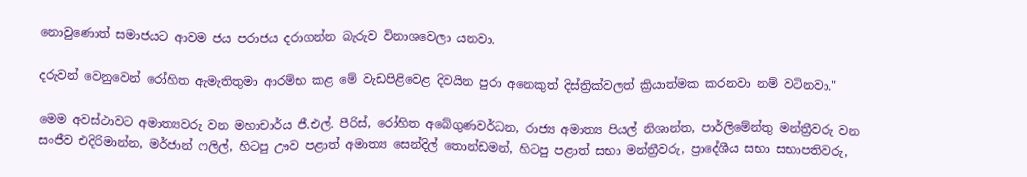නොවුණොත් සමාජයට ආවම ජය පරාජය දරාගන්න බැරුව විනාශවෙලා යනවා.

දරුවන් වෙනුවෙන් රෝහිත ඇමැතිතුමා ආරම්භ කළ මේ වැඩපිළිවෙළ දිවයින පුරා අනෙකුත් දිස්ත්‍රික්වලත් ක්‍රියාත්මක කරනවා නම් වටිනවා."

මෙම අවස්ථාවට අමාත්‍යවරු වන මහාචාර්ය ජී.එල්. පීරිස්, රෝහිත අබේගුණවර්ධන, රාජ්‍ය අමාත්‍ය පියල් නිශාන්ත, පාර්ලිමේන්තු මන්ත්‍රීවරු වන සංජීව එදිරිමාන්න, මර්ජාන් ෆලිල්, හිටපු ඌව පළාත් අමාත්‍ය සෙන්දිල් තොන්ඩමන්, හිටපු පළාත් සභා මන්ත්‍රීවරු, ප්‍රාදේශීය සභා සභාපතිවරු,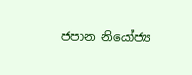ජපාන නියෝජ්‍ය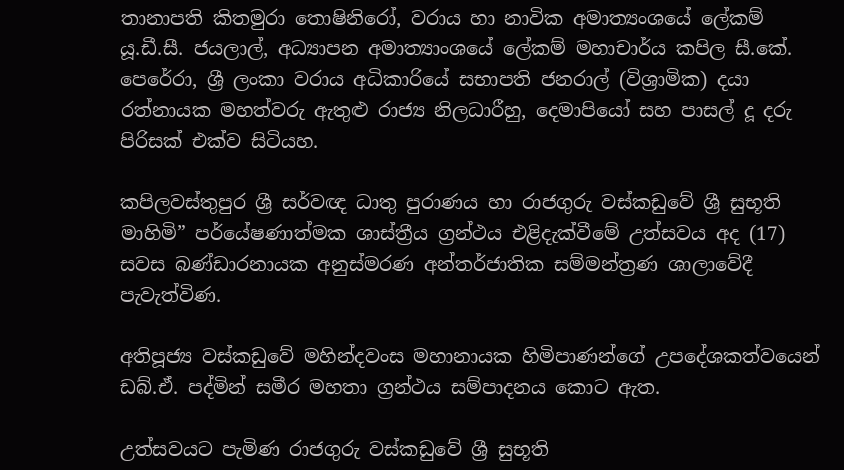තානාපති කිතමුරා තොෂිනිරෝ, වරාය හා නාවික අමාත්‍යංශයේ ලේකම් යූ.ඩී.සී. ජයලාල්, අධ්‍යාපන අමාත්‍යාංශයේ ලේකම් මහාචාර්ය කපිල සී.කේ. පෙරේරා, ශ්‍රී ලංකා වරාය අධිකාරියේ සභාපති ජනරාල් (විශ්‍රාමික) දයා රත්නායක මහත්වරු ඇතුළු රාජ්‍ය නිලධාරීහු, දෙමාපියෝ සහ පාසල් දූ දරු පිරිසක් එක්ව සිටියහ.

කපිලවස්තුපුර ශ්‍රී සර්වඥ ධාතු පුරාණය හා රාජගුරු වස්කඩුවේ ශ්‍රී සුභූති මාහිමි” පර්යේෂණාත්මක ශාස්ත්‍රීය ග්‍රන්ථය එළිදැක්වීමේ උත්සවය අද (17) සවස බණ්ඩාරනායක අනුස්මරණ අන්තර්ජාතික සම්මන්ත්‍රණ ශාලාවේදී පැවැත්විණ.

අතිපූජ්‍ය වස්කඩුවේ මහින්දවංස මහානායක හිමිපාණන්ගේ උපදේශකත්වයෙන් ඩබ්.ඒ. පද්මින් සමීර මහතා ග්‍රන්ථය සම්පාදනය කොට ඇත.

උත්සවයට පැමිණ රාජගුරු වස්කඩුවේ ශ්‍රී සුභූති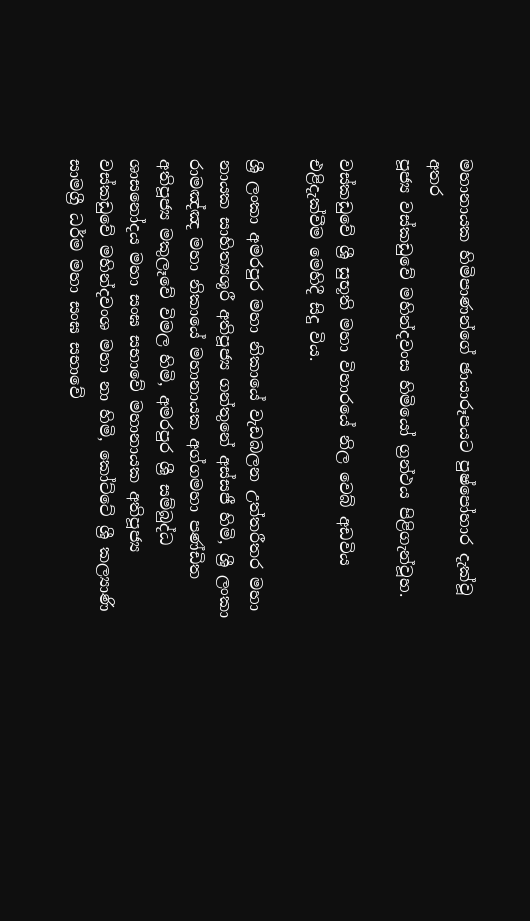මහානායක හිමිපාණන්ගේ ඡායාරූපයට පුෂ්පෝහාර දැක්වූ අතර
පූජ්‍ය වස්කඩුවේ මහින්දවංස හිමියෝ ග්‍රන්ථය පිළිගැන්වූහ.

වස්කඩුවේ ශ්‍රී සුභූති මහා විහාරයේ නිල වෙබ් අඩවිය එළිදැක්වීම මෙහිදී සිදු විය.

ශ්‍රී ලංකා අමරපුර මහා නිකායේ වැඩබලන උත්තරීතර මහා නායක සාහිත්‍යශූරී අතිපූජ්‍ය ගන්තුනේ අස්සජී හිමි, ශ්‍රී ලංකා රාමඤ්ඤ මහා නිකායේ මහානායක අග්ගමහා පණ්ඩිත අතිපූජ්‍ය මකුලෑවේ විමල හිමි, අමරපුර ශ්‍රී සම්බුද්ධ ශාසනෝදය මහා සංඝ සභාවේ මහානායක අතිපූජ්‍ය වස්කඩුවේ මහින්දවංශ මහා නා හිමි, කෝට්ටේ ශ්‍රී කල්‍යාණි සාමග්‍රී ධර්ම මහා සංඝ සභාවේ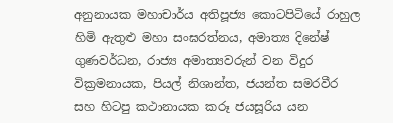අනුනායක මහාචාර්ය අතිපූජ්‍ය කොටපිටියේ රාහුල හිමි ඇතුළු මහා සංඝරත්නය, අමාත්‍ය දිනේෂ් ගුණවර්ධන, රාජ්‍ය අමාත්‍යවරුන් වන විදුර වික්‍රමනායක, පියල් නිශාන්ත, ජයන්ත සමරවීර සහ හිටපු කථානායක කරූ ජයසූරිය යන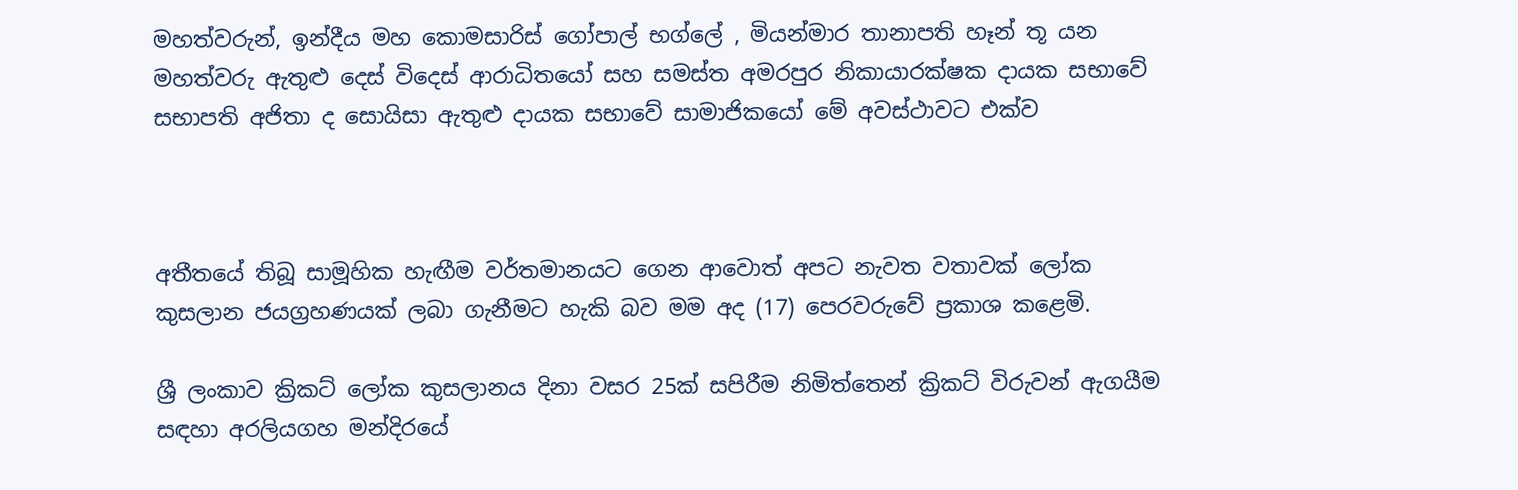මහත්වරුන්, ඉන්දීය මහ කොමසාරිස් ගෝපාල් භග්ලේ , මියන්මාර තානාපති හෑන් තූ යන මහත්වරු ඇතුළු දෙස් විදෙස් ආරාධිතයෝ සහ සමස්ත අමරපුර නිකායාරක්ෂක දායක සභාවේ සභාපති අජිතා ද සොයිසා ඇතුළු දායක සභාවේ සාමාජිකයෝ මේ අවස්ථාවට එක්ව



අතීතයේ තිබූ සාමූහික හැඟීම වර්තමානයට ගෙන ආවොත් අපට නැවත වතාවක් ලෝක කුසලාන ජයග්‍රහණයක් ලබා ගැනීමට හැකි බව මම අද (17) පෙරවරුවේ ප්‍රකාශ කළෙමි.

ශ්‍රී ලංකාව ක්‍රිකට් ලෝක කුසලානය දිනා වසර 25ක් සපිරීම නිමිත්තෙන් ක්‍රිකට් විරුවන් ඇගයීම සඳහා අරලියගහ මන්දිරයේ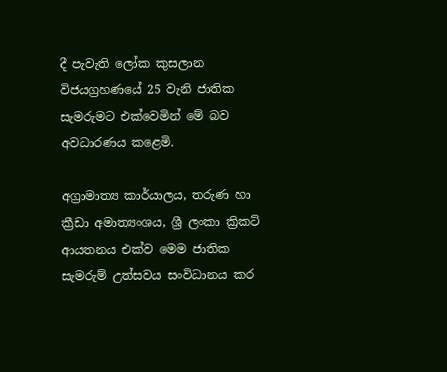දී පැවැති ලෝක කුසලාන විජයග්‍රහණයේ 25 වැනි ජාතික සැමරුමට එක්වෙමින් මේ බව අවධාරණය කළෙමි.

අග්‍රාමාත්‍ය කාර්යාලය, තරුණ හා ක්‍රීඩා අමාත්‍යංශය, ශ්‍රී ලංකා ක්‍රිකට් ආයතනය එක්ව මෙම ජාතික සැමරුම් උත්සවය සංවිධානය කර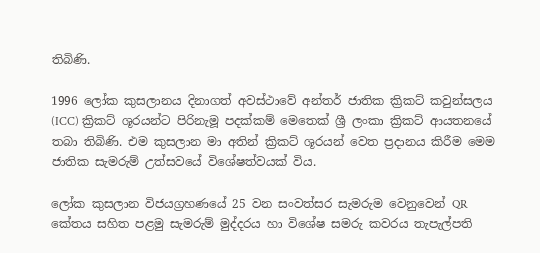තිබිණි.

1996 ලෝක කුසලානය දිනාගත් අවස්ථාවේ අන්තර් ජාතික ක්‍රිකට් කවුන්සලය (ICC) ක්‍රිකට් ශූරයන්ට පිරිනැමූ පදක්කම් මෙතෙක් ශ්‍රී ලංකා ක්‍රිකට් ආයතනයේ තබා තිබිණි. එම කුසලාන මා අතින් ක්‍රිකට් ශූරයන් වෙත ප්‍රදානය කිරීම මෙම ජාතික සැමරුම් උත්සවයේ විශේෂත්වයක් විය.

ලෝක කුසලාන විජයග්‍රහණයේ 25 වන සංවත්සර සැමරුම වෙනුවෙන් QR කේතය සහිත පළමු සැමරුම් මුද්දරය හා විශේෂ සමරු කවරය තැපැල්පති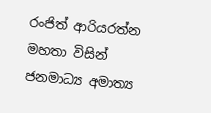රංජිත් ආරියරත්න මහතා විසින් ජනමාධ්‍ය අමාත්‍ය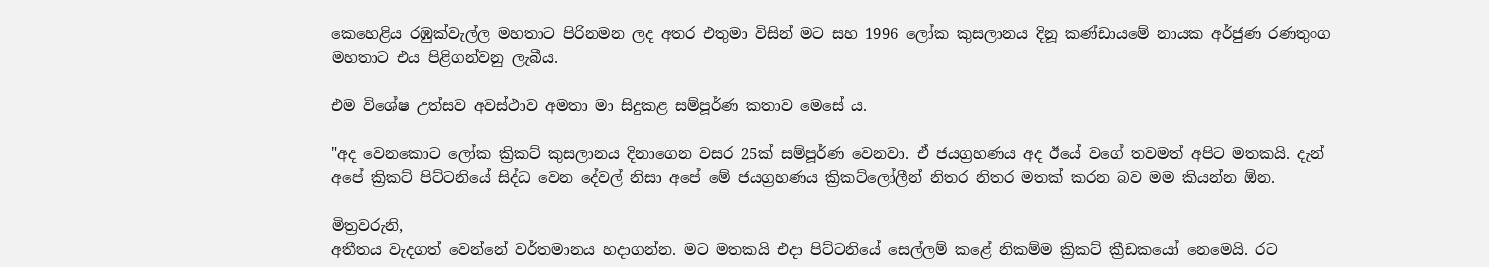කෙහෙළිය රඹුක්වැල්ල මහතාට පිරිනමන ලද අතර එතුමා විසින් මට සහ 1996 ලෝක කුසලානය දිනූ කණ්ඩායමේ නායක අර්ජුණ රණතුංග මහතාට එය පිළිගන්වනු ලැබීය.

එම විශේෂ උත්සව අවස්ථාව අමතා මා සිදුකළ සම්පූර්ණ කතාව මෙසේ ය.

"අද වෙනකොට ලෝක ක්‍රිකට් කුසලානය දිනාගෙන වසර 25ක් සම්පූර්ණ වෙනවා. ඒ ජයග්‍රහණය අද ඊයේ වගේ තවමත් අපිට මතකයි. දැන් අපේ ක්‍රිකට් පිට්ටනියේ සිද්ධ වෙන දේවල් නිසා අපේ මේ ජයග්‍රහණය ක්‍රිකට්ලෝලීන් නිතර නිතර මතක් කරන බව මම කියන්න ඕන.

මිත්‍රවරුනි,
අතීතය වැදගත් වෙන්නේ වර්තමානය හදාගන්න. මට මතකයි එදා පිට්ටනියේ සෙල්ලම් කළේ නිකම්ම ක්‍රිකට් ක්‍රීඩකයෝ නෙමෙයි. රට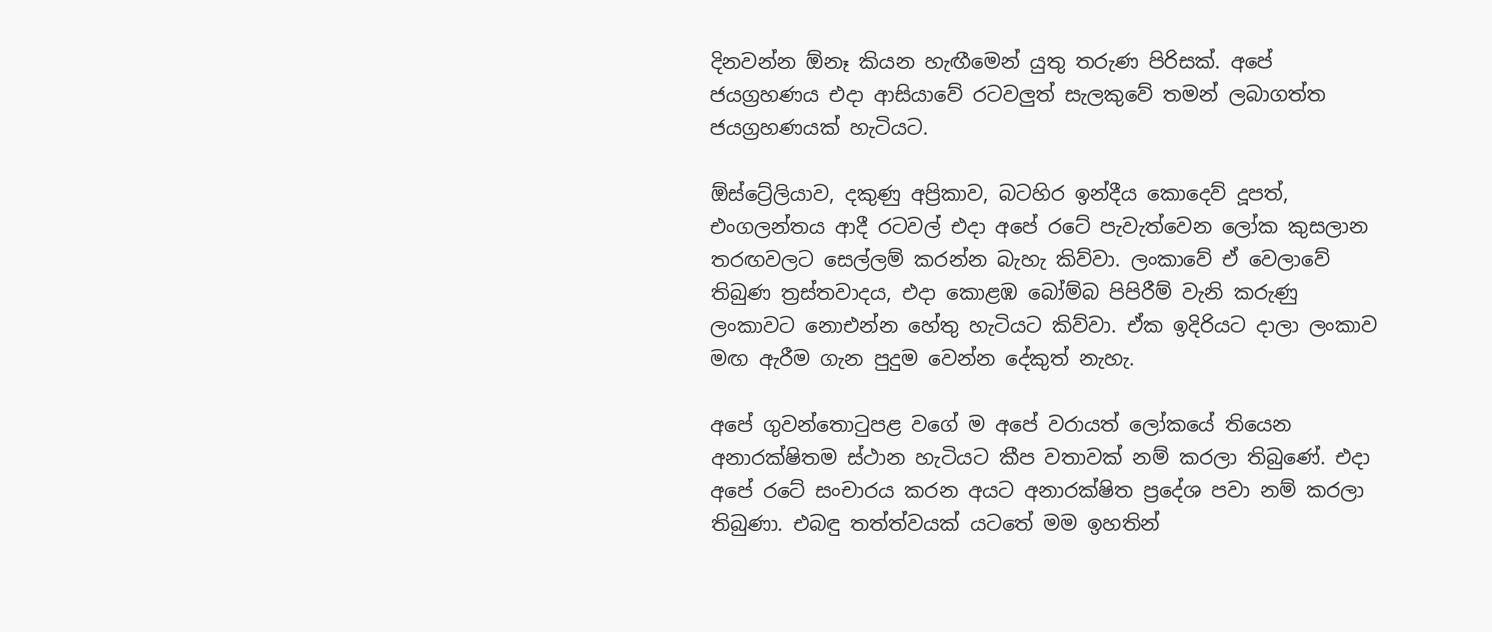දිනවන්න ඕනෑ කියන හැඟීමෙන් යුතු තරුණ පිරිසක්. අපේ ජයග්‍රහණය එදා ආසියාවේ රටවලුත් සැලකුවේ තමන් ලබාගත්ත ජයග්‍රහණයක් හැටියට.

ඕස්ට්‍රේලියාව, දකුණු අප්‍රිකාව, බටහිර ඉන්දීය කොදෙව් දූපත්, එංගලන්තය ආදී රටවල් එදා අපේ රටේ පැවැත්වෙන ලෝක කුසලාන තරඟවලට සෙල්ලම් කරන්න බැහැ කිව්වා. ලංකාවේ ඒ වෙලාවේ තිබුණ ත්‍රස්තවාදය, එදා කොළඹ බෝම්බ පිපිරීම් වැනි කරුණු ලංකාවට නොඑන්න හේතු හැටියට කිව්වා. ඒක ඉදිරියට දාලා ලංකාව මඟ ඇරීම ගැන පුදුම වෙන්න දේකුත් නැහැ.

අපේ ගුවන්තොටුපළ වගේ ම අපේ වරායත් ලෝකයේ තියෙන අනාරක්ෂිතම ස්ථාන හැටියට කීප වතාවක් නම් කරලා තිබුණේ. එදා අපේ රටේ සංචාරය කරන අයට අනාරක්ෂිත ප්‍රදේශ පවා නම් කරලා තිබුණා. එබඳු තත්ත්වයක් යටතේ මම ඉහතින්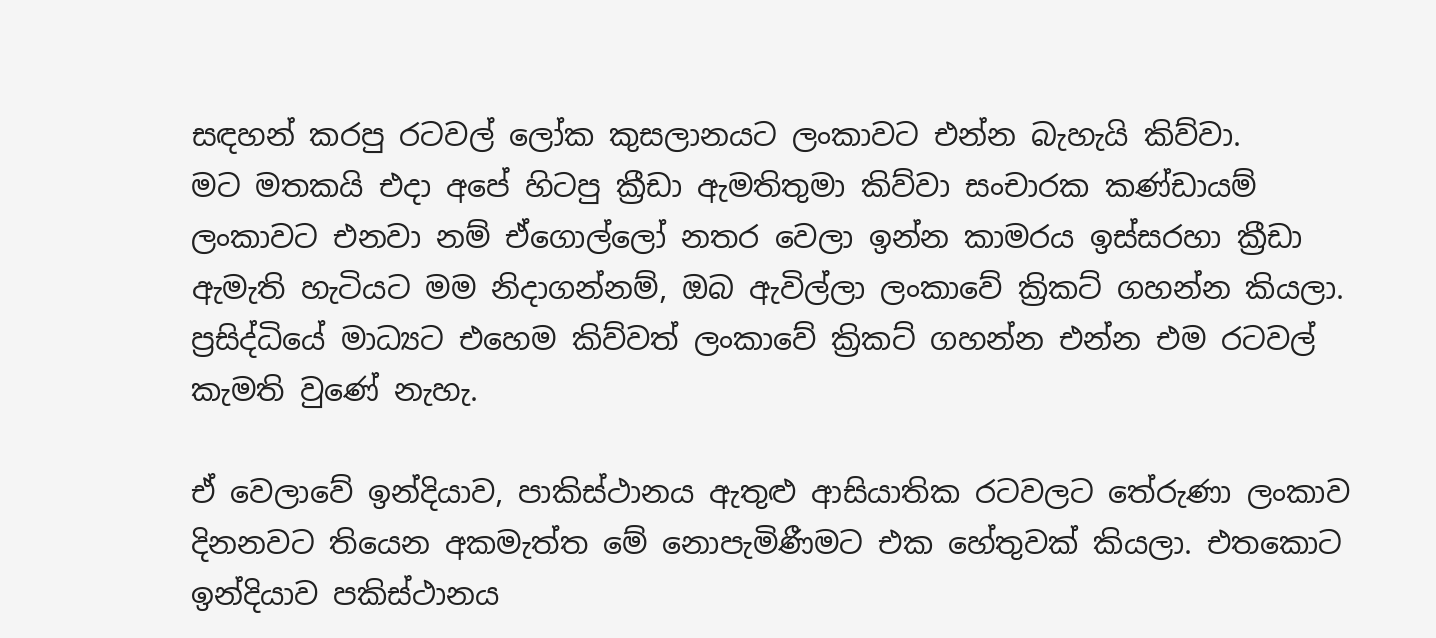සඳහන් කරපු රටවල් ලෝක කුසලානයට ලංකාවට එන්න බැහැයි කිව්වා.
මට මතකයි එදා අපේ හිටපු ක්‍රීඩා ඇමතිතුමා කිව්වා සංචාරක කණ්ඩායම් ලංකාවට එනවා නම් ඒගොල්ලෝ නතර වෙලා ඉන්න කාමරය ඉස්සරහා ක්‍රීඩා ඇමැති හැටියට මම නිදාගන්නම්, ඔබ ඇවිල්ලා ලංකාවේ ක්‍රිකට් ගහන්න කියලා. ප්‍රසිද්ධියේ මාධ්‍යට එහෙම කිව්වත් ලංකාවේ ක්‍රිකට් ගහන්න එන්න එම රටවල් කැමති වුණේ නැහැ.

ඒ වෙලාවේ ඉන්දියාව, පාකිස්ථානය ඇතුළු ආසියාතික රටවලට තේරුණා ලංකාව දිනනවට තියෙන අකමැත්ත මේ නොපැමිණීමට එක හේතුවක් කියලා. එතකොට ඉන්දියාව පකිස්ථානය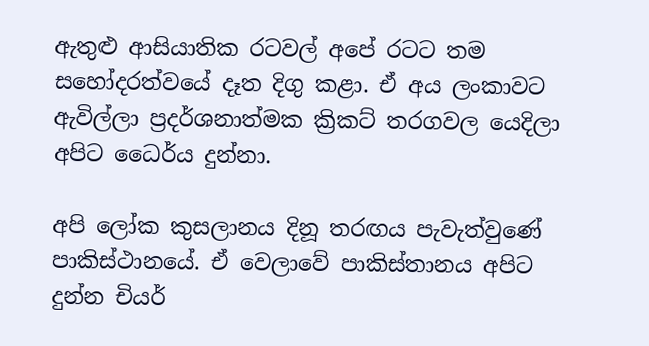ඇතුළු ආසියාතික රටවල් අපේ රටට තම සහෝදරත්වයේ දෑත දිගු කළා. ඒ අය ලංකාවට ඇවිල්ලා ප්‍රදර්ශනාත්මක ක්‍රිකට් තරගවල යෙදිලා අපිට ධෛර්ය දුන්නා.

අපි ලෝක කුසලානය දිනූ තරඟය පැවැත්වුණේ පාකිස්ථානයේ. ඒ වෙලාවේ පාකිස්තානය අපිට දුන්න චියර්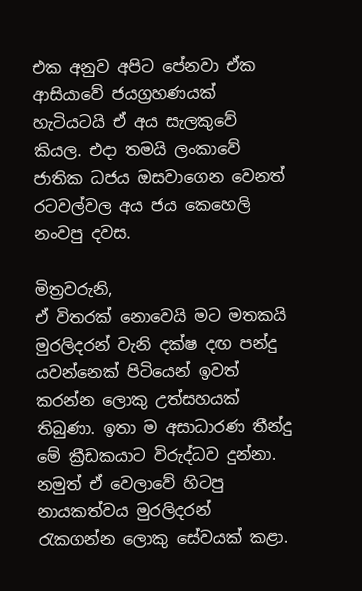එක අනුව අපිට පේනවා ඒක ආසියාවේ ජයග්‍රහණයක් හැටියටයි ඒ අය සැලකුවේ කියල. එදා තමයි ලංකාවේ ජාතික ධජය ඔසවාගෙන වෙනත් රටවල්වල අය ජය කෙහෙලි නංවපු දවස.

මිත්‍රවරුනි,
ඒ විතරක් නොවෙයි මට මතකයි මුරලිදරන් වැනි දක්ෂ දඟ පන්දු යවන්නෙක් පිටියෙන් ඉවත් කරන්න ලොකු උත්සහයක් තිබුණා. ඉතා ම අසාධාරණ තීන්දු මේ ක්‍රීඩකයාට විරුද්ධව දුන්නා. නමුත් ඒ වෙලාවේ හිටපු නායකත්වය මුරලිදරන් රැකගන්න ලොකු සේවයක් කළා.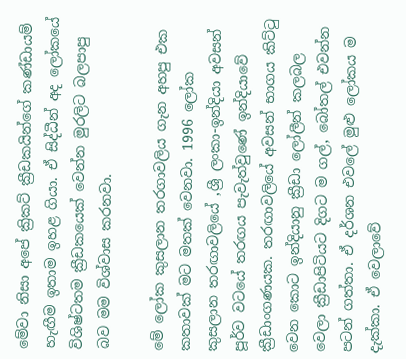මේවා නිසා අපේ ක්‍රිකට් ක්‍රීඩකයින්ගේ කණ්ඩායම් හැඟීම ඉතාම ඉහළ ගියා. ඒ සිද්ධීන් අද ලෝකයේ විශිෂ්ටතම ක්‍රීඩකයෙක් වෙන්න මුරලිට බලපාපු බව මම විශ්වාස කරනවා.

මේ ලෝක කුසලාන තරගාවලිය ගැන අහපු එක කතාවක් මට මතක් වෙනවා. 1996 ලෝක කුසලාන තරඟාවලියේ ,ශ්‍රී ලංකා-ඉන්දියා අවසන් පූර්ව වටයේ තරඟය පැවැත්වුණේ ඉන්දියාවේ ක්‍රීඩාංගණයක. තරඟාවලියේ අවසන් භාගය කිට්ටු වෙන කොට ඉන්දියානු ක්‍රීඩා ලෝලීන් කලබල වෙලා ක්‍රීඩාපිටියට දිගට ම ගල්, බෝතල් එවන්න පටන් ගත්තා. ඒ දර්ශන එවලේ මුළු ලෝකය ම දැක්කා. ඒ වෙලාවේ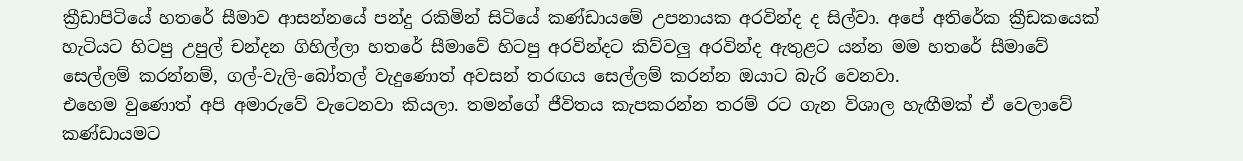ක්‍රීඩාපිටියේ හතරේ සීමාව ආසන්නයේ පන්දු රකිමින් සිටියේ කණ්ඩායමේ උපනායක අරවින්ද ද සිල්වා. අපේ අතිරේක ක්‍රීඩකයෙක් හැටියට හිටපු උපුල් චන්දන ගිහිල්ලා හතරේ සීමාවේ හිටපු අරවින්දට කිව්වලු අරවින්ද ඇතුළට යන්න මම හතරේ සීමාවේ සෙල්ලම් කරන්නම්, ගල්-වැලි-බෝතල් වැදුණොත් අවසන් තරඟය සෙල්ලම් කරන්න ඔයාට බැරි වෙනවා.
එහෙම වුණොත් අපි අමාරුවේ වැටෙනවා කියලා. තමන්ගේ ජීවිතය කැපකරන්න තරම් රට ගැන විශාල හැඟීමක් ඒ වෙලාවේ කණ්ඩායමට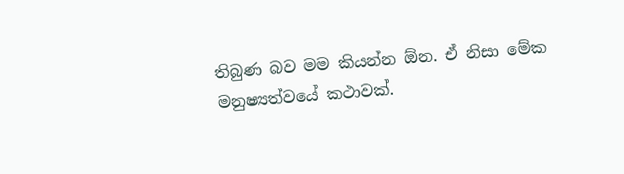තිබුණ බව මම කියන්න ඕන. ඒ නිසා මේක මනුෂ්‍යත්වයේ කථාවක්.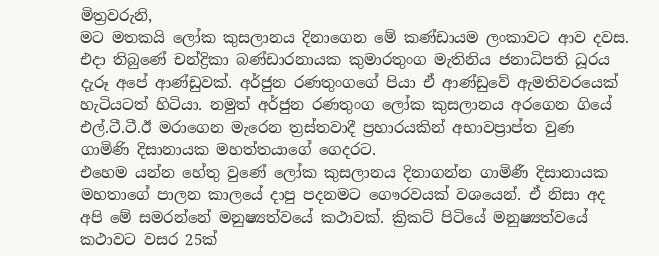මිත්‍රවරුනි,
මට මතකයි ලෝක කුසලානය දිනාගෙන මේ කණ්ඩායම ලංකාවට ආව දවස. එදා තිබුණේ චන්ද්‍රිකා බණ්ඩාරනායක කුමාරතුංග මැතිනිය ජනාධිපති ධූරය දැරූ අපේ ආණ්ඩුවක්. අර්ජුන රණතුංගගේ පියා ඒ ආණ්ඩුවේ ඇමතිවරයෙක් හැටියටත් හිටියා. නමුත් අර්ජුන රණතුංග ලෝක කුසලානය අරගෙන ගියේ එල්.ටී.ටී.ඊ මරාගෙන මැරෙන ත්‍රස්තවාදී ප්‍රහාරයකින් අභාවප්‍රාප්ත වුණ ගාමිණි දිසානායක මහත්තයාගේ ගෙදරට.
එහෙම යන්න හේතු වුණේ ලෝක කුසලානය දිනාගන්න ගාමිණී දිසානායක මහතාගේ පාලන කාලයේ දාපු පදනමට ගෞරවයක් වශයෙන්. ඒ නිසා අද අපි මේ සමරන්නේ මනුෂ්‍යත්වයේ කථාවක්. ක්‍රිකට් පිටියේ මනුෂ්‍යත්වයේ කථාවට වසර 25ක්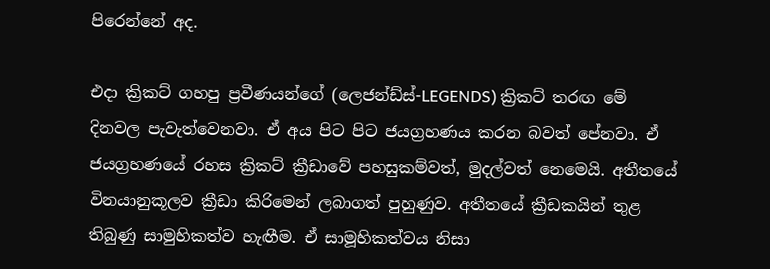පිරෙන්නේ අද.

එදා ක්‍රිකට් ගහපු ප්‍රවීණයන්ගේ (ලෙජන්ඩ්ස්-LEGENDS) ක්‍රිකට් තරඟ මේ දිනවල පැවැත්වෙනවා. ඒ අය පිට පිට ජයග්‍රහණය කරන බවත් පේනවා. ඒ ජයග්‍රහණයේ රහස ක්‍රිකට් ක්‍රීඩාවේ පහසුකම්වත්, මුදල්වත් නෙමෙයි. අතීතයේ විනයානුකූලව ක්‍රීඩා කිරිමෙන් ලබාගත් පුහුණුව. අතීතයේ ක්‍රීඩකයින් තුළ තිබුණු සාමුහිකත්ව හැඟීම. ඒ සාමූහිකත්වය නිසා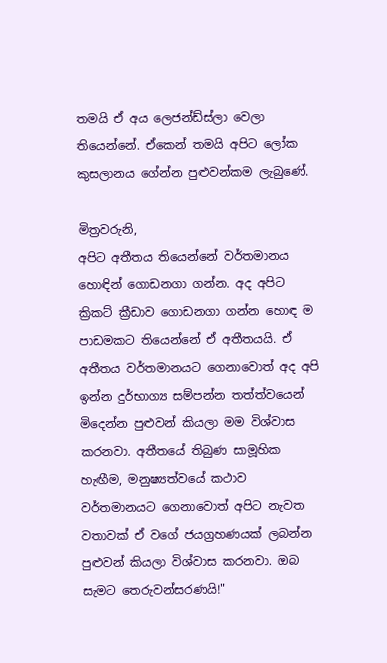තමයි ඒ අය ලෙජන්ඩ්ස්ලා වෙලා තියෙන්නේ. ඒකෙන් තමයි අපිට ලෝක කුසලානය ගේන්න පුළුවන්කම ලැබුණේ.

මිත්‍රවරුනි,
අපිට අතීතය තියෙන්නේ වර්තමානය හොඳින් ගොඩනගා ගන්න. අද අපිට ක්‍රිකට් ක්‍රීඩාව ගොඩනගා ගන්න හොඳ ම පාඩමකට තියෙන්නේ ඒ අතීතයයි. ඒ අතීතය වර්තමානයට ගෙනාවොත් අද අපි ඉන්න දුර්භාග්‍ය සම්පන්න තත්ත්වයෙන් මිදෙන්න පුළුවන් කියලා මම විශ්වාස කරනවා. අතීතයේ තිබුණ සාමූහික හැඟීම, මනුෂ්‍යත්වයේ කථාව වර්තමානයට ගෙනාවොත් අපිට නැවත වතාවක් ඒ වගේ ජයග්‍රහණයක් ලබන්න පුළුවන් කියලා විශ්වාස කරනවා. ඔබ සැමට තෙරුවන්සරණයි!"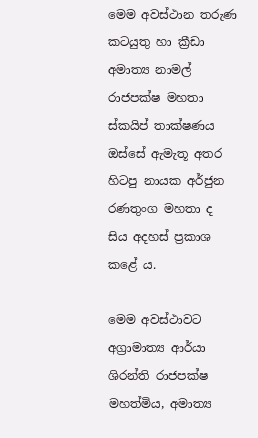මෙම අවස්ථාන තරුණ කටයුතු හා ක්‍රීඩා අමාත්‍ය නාමල් රාජපක්ෂ මහතා ස්කයිප් තාක්ෂණය ඔස්සේ ඇමැතූ අතර හිටපු නායක අර්ජුන රණතුංග මහතා ද සිය අදහස් ප්‍රකාශ කළේ ය.

මෙම අවස්ථාවට අග්‍රාමාත්‍ය ආර්යා ශිරන්ති රාජපක්ෂ මහත්මිය, අමාත්‍ය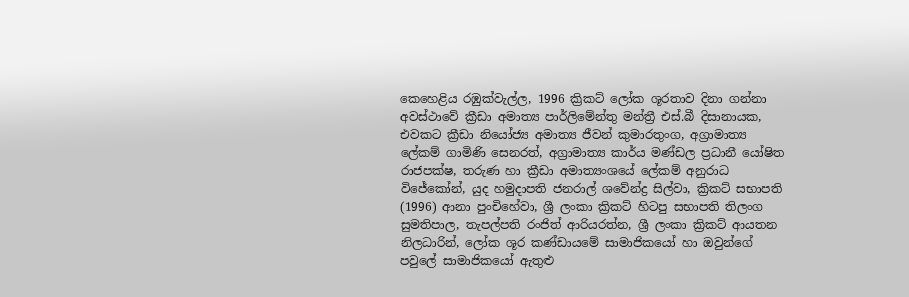කෙහෙළිය රඹුක්වැල්ල, 1996 ක්‍රිකට් ලෝක ශූරතාව දිනා ගන්නා අවස්ථාවේ ක්‍රීඩා අමාත්‍ය පාර්ලිමේන්තු මන්ත්‍රී එස්.බී දිසානායක, එවකට ක්‍රීඩා නියෝජ්‍ය අමාත්‍ය ජීවන් කුමාරතුංග, අග්‍රාමාත්‍ය ලේකම් ගාමිණි සෙනරත්, අග්‍රාමාත්‍ය කාර්ය මණ්ඩල ප්‍රධානී යෝෂිත රාජපක්ෂ, තරුණ හා ක්‍රීඩා අමාත්‍යංශයේ ලේකම් අනුරාධ විජේකෝන්, යුද හමුදාපති ජනරාල් ශවේන්ද්‍ර සිල්වා, ක්‍රිකට් සභාපති (1996) ආනා පුංචිහේවා, ශ්‍රී ලංකා ක්‍රිකට් හිටපු සභාපති තිලංග සුමතිපාල, තැපල්පති රංජිත් ආරියරත්න, ශ්‍රී ලංකා ක්‍රිකට් ආයතන නිලධාරින්, ලෝක ශූර කණ්ඩායමේ සාමාජිකයෝ හා ඔවුන්ගේ පවුලේ සාමාජිකයෝ ඇතුළු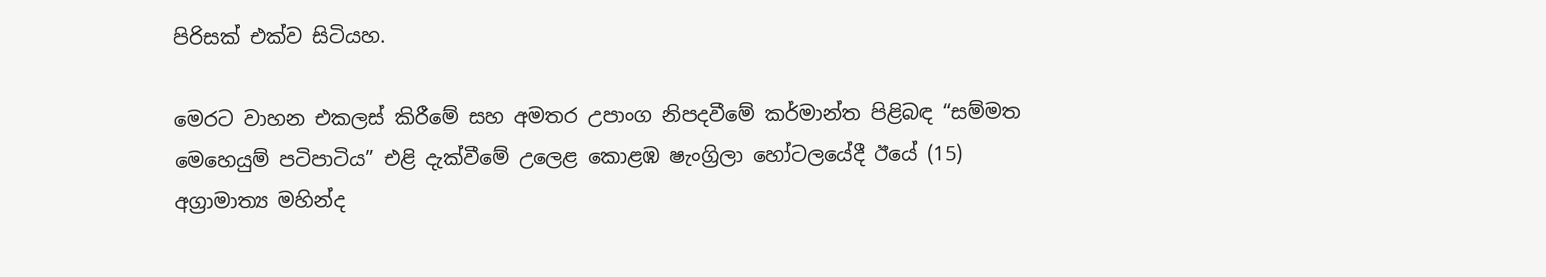පිරිසක් එක්ව සිටියහ.

මෙරට වාහන එකලස් කිරීමේ සහ අමතර උපාංග නිපදවීමේ කර්මාන්ත පිළිබඳ “සම්මත මෙහෙයුම් පටිපාටිය” එළි දැක්වීමේ උලෙළ කොළඹ ෂැංග්‍රිලා හෝටලයේදී ඊයේ (15) අග්‍රාමාත්‍ය මහින්ද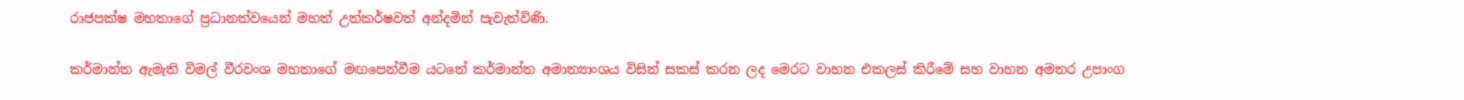රාජපක්ෂ මහතාගේ ප්‍රධානත්වයෙන් මහත් උත්කර්ෂවත් අන්දමින් පැවැත්විණි.

කර්මාන්ත ඇමැති විමල් වීරවංශ මහතාගේ මඟපෙන්වීම යටතේ කර්මාන්ත අමාත්‍යාංශය විසින් සකස් කරන ලද මෙරට වාහන එකලස් කිරීමේ සහ වාහන අමතර උපාංග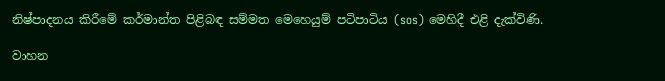නිෂ්පාදනය කිරීමේ කර්මාන්ත පිළිබඳ සම්මත මෙහෙයුම් පටිපාටිය (sos) මෙහිදී එළි දැක්විණි.

වාහන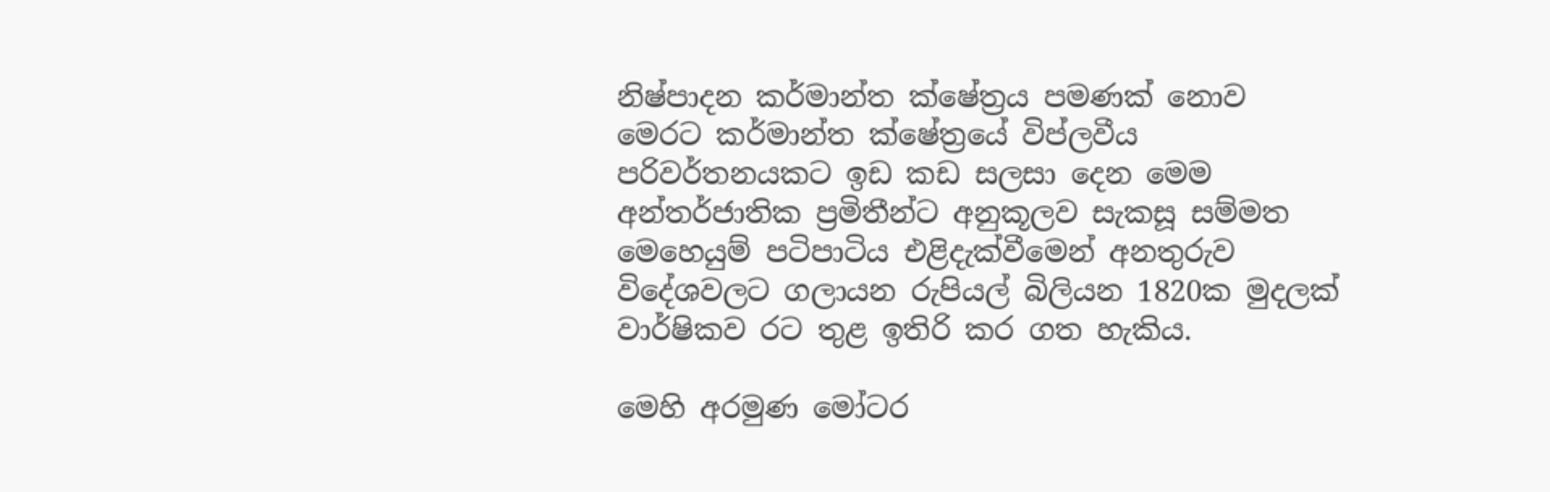නිෂ්පාදන කර්මාන්ත ක්ෂේත්‍රය පමණක් නොව මෙරට කර්මාන්ත ක්ෂේත්‍රයේ විප්ලවීය පරිවර්තනයකට ඉඩ කඩ සලසා දෙන මෙම අන්තර්ජාතික ප්‍රමිතීන්ට අනුකූලව සැකසූ සම්මත මෙහෙයුම් පටිපාටිය එළිදැක්වීමෙන් අනතුරුව විදේශවලට ගලායන රුපියල් බිලියන 1820ක මුදලක් වාර්ෂිකව රට තුළ ඉතිරි කර ගත හැකිය.

මෙහි අරමුණ මෝටර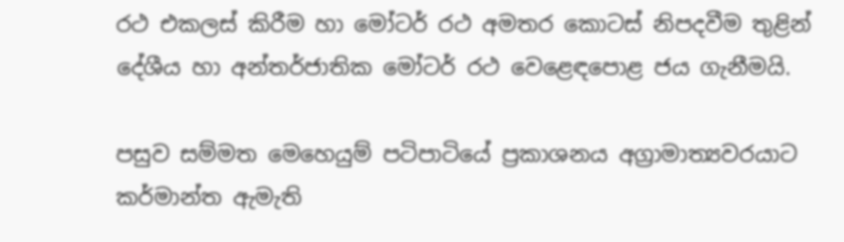රථ එකලස් කිරීම හා මෝටර් රථ අමතර කොටස් නිපදවීම තුළින් දේශීය හා අන්තර්ජාතික මෝටර් රථ වෙළෙඳපොළ ජය ගැනීමයි.

පසුව සම්මත මෙහෙයුම් පටිපාටියේ ප්‍රකාශනය අග්‍රාමාත්‍යවරයාට කර්මාන්ත ඇමැති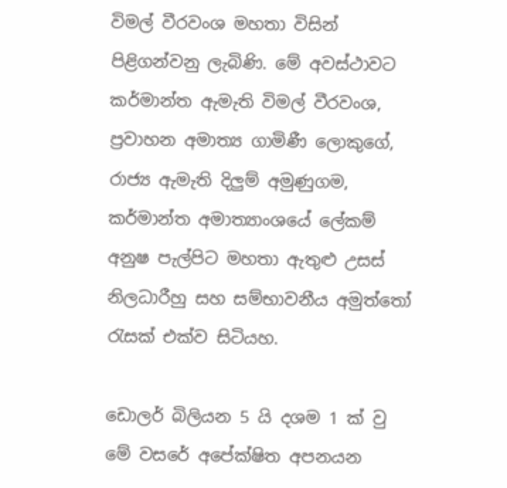විමල් වීරවංශ මහතා විසින් පිළිගන්වනු ලැබිණි. මේ අවස්ථාවට කර්මාන්ත ඇමැති විමල් වීරවංශ, ප්‍රවාහන අමාත්‍ය ගාමිණී ලොකුගේ, රාජ්‍ය ඇමැති දිලුම් අමුණුගම, කර්මාන්ත අමාත්‍යාංශයේ ලේකම් අනුෂ පැල්පිට මහතා ඇතුළු උසස් නිලධාරීහු සහ සම්භාවනීය අමුත්තෝ රැසක් එක්ව සිටියහ.

ඩොලර් බිලියන 5 යි දශම 1 ක් වු මේ වසරේ අපේක්ෂිත අපනයන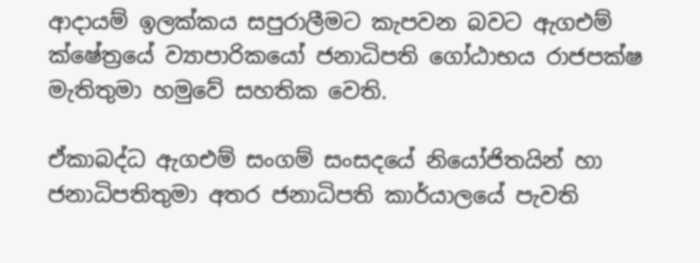ආදායම් ඉලක්කය සපුරාලීමට කැපවන බවට ඇගඑම් ක්ෂේත්‍රයේ ව්‍යාපාරිකයෝ ජනාධිපති ගෝඨාභය රාජපක්ෂ මැතිතුමා හමුවේ සහතික වෙති.

ඒකාබද්ධ ඇගඑම් සංගම් සංසදයේ නියෝජිතයින් හා ජනාධිපතිතුමා අතර ජනාධිපති කාර්යාලයේ පැවති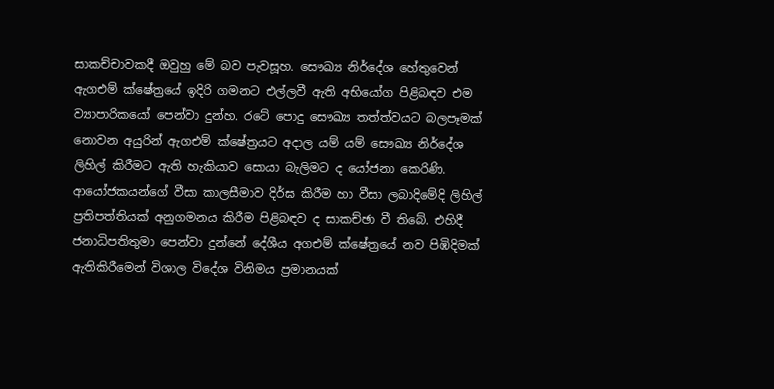සාකච්චාවකදී ඔවුහු මේ බව පැවසූහ. සෞඛ්‍ය නිර්දේශ හේතුවෙන් ඇගඑම් ක්ෂේත්‍රයේ ඉදිරි ගමනට එල්ලවී ඇති අභියෝග පිළිබඳව එම ව්‍යාපාරිකයෝ පෙන්වා දුන්හ. රටේ පොදු සෞඛ්‍ය තත්ත්වයට බලපෑමක් නොවන අයුරින් ඇගඑම් ක්ෂේත්‍රයට අදාල යම් යම් සෞඛ්‍ය නිර්දේශ ලිහිල් කිරීමට ඇති හැකියාව සොයා බැලිමට ද යෝජනා කෙරිණි. ආයෝජකයන්ගේ වීසා කාලසීමාව දිර්ඝ කිරීම හා වීසා ලබාදිමේදි ලිහිල් ප්‍රතිපත්තියක් අනුගමනය කිරීම පිළිබඳව ද සාකච්ඡා වී තිබේ. එහිදී ජනාධිපතිතුමා පෙන්වා දුන්නේ දේශීය අගඑම් ක්ෂේත්‍රයේ නව පිඹිදිමක් ඇතිකිරීමෙන් විශාල විදේශ විනිමය ප්‍රමානයක්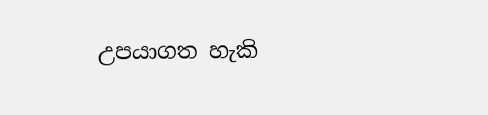උපයාගත හැකි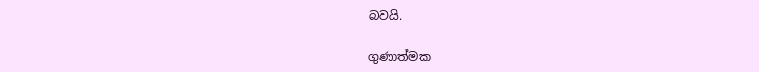බවයි.

ගුණාත්මක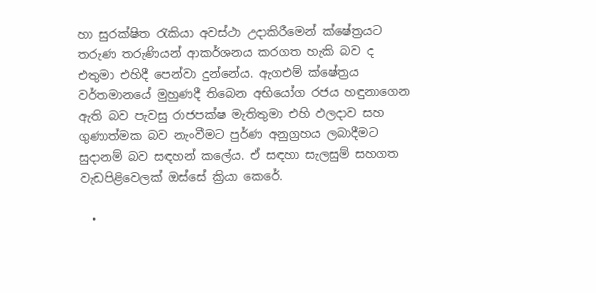හා සුරක්ෂිත රැකියා අවස්ථා උදාකිරීමෙන් ක්ෂේත්‍රයට තරුණ තරුණියන් ආකර්ශනය කරගත හැකි බව ද එතුමා එහිදී පෙන්වා දුන්නේය. ඇගඑම් ක්ෂේත්‍රය වර්තමානයේ මුහුණදී තිබෙන අභියෝග රජය හඳුනාගෙන ඇති බව පැවසු රාජපක්ෂ මැතිතුමා එහි ඵලදාව සහ ගුණාත්මක බව නැංවීමට පුර්ණ අනුග්‍රහය ලබාදීමට සුදානම් බව සඳහන් කලේය. ඒ සඳහා සැලසුම් සහගත වැඩපිළිවෙලක් ඔස්සේ ක්‍රියා කෙරේ.

  •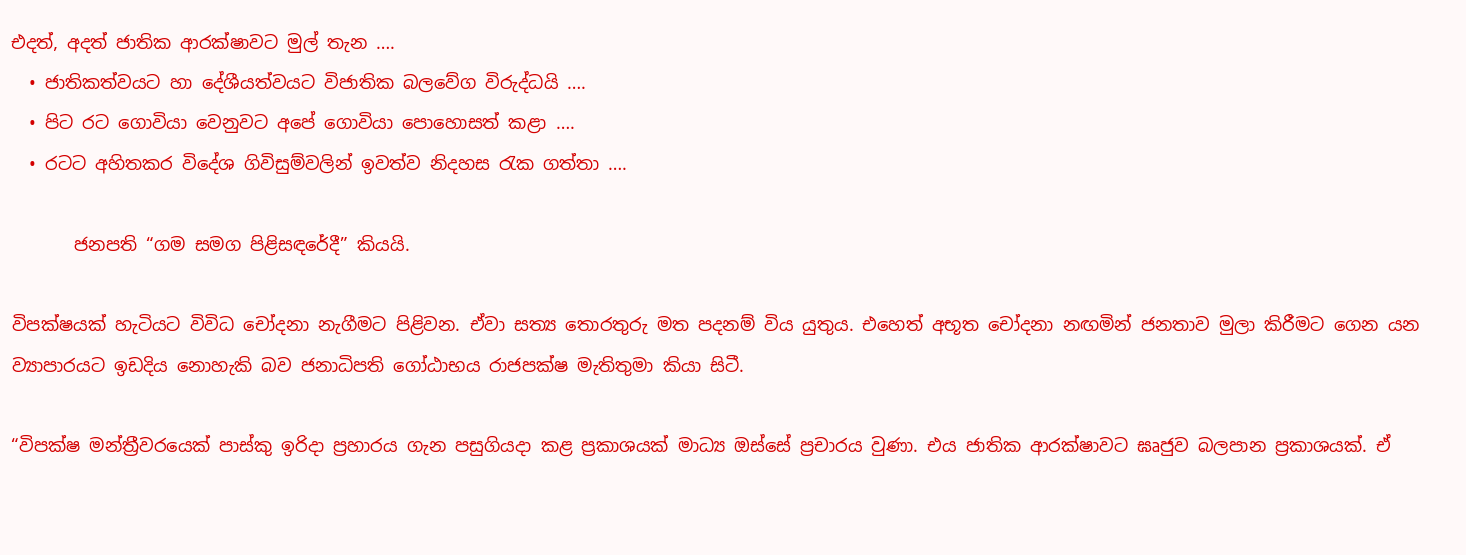එදත්, අදත් ජාතික ආරක්ෂාවට මුල් තැන ….
  • ජාතිකත්වයට හා දේශීයත්වයට විජාතික බලවේග විරුද්ධයි ….
  • පිට රට ගොවියා වෙනුවට අපේ ගොවියා පොහොසත් කළා ….
  • රටට අහිතකර විදේශ ගිවිසුම්වලින් ඉවත්ව නිදහස රැක ගත්තා ….

       ජනපති “ගම සමග පිළිසඳරේදී” කියයි.

විපක්ෂයක් හැටියට විවිධ චෝදනා නැගීමට පිළිවන. ඒවා සත්‍ය තොරතුරු මත පදනම් විය යුතුය. එහෙත් අභූත චෝදනා නඟමින් ජනතාව මුලා කිරීමට ගෙන යන ව්‍යාපාරයට ඉඩදිය නොහැකි බව ජනාධිපති ගෝඨාභය රාජපක්ෂ මැතිතුමා කියා සිටී.

“විපක්ෂ මන්ත්‍රීවරයෙක් පාස්කු ඉරිදා ප්‍රහාරය ගැන පසුගියදා කළ ප්‍රකාශයක් මාධ්‍ය ඔස්සේ ප්‍රචාරය වුණා. එය ජාතික ආරක්ෂාවට ඝෘජුව බලපාන ප්‍රකාශයක්. ඒ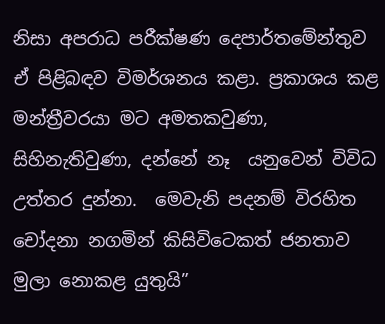නිසා අපරාධ පරීක්ෂණ දෙපාර්තමේන්තුව ඒ පිළිබඳව විමර්ශනය කළා. ප්‍රකාශය කළ මන්ත්‍රීවරයා මට අමතකවුණා, සිහිනැතිවුණා, දන්නේ නෑ  යනුවෙන් විවිධ උත්තර දුන්නා.  මෙවැනි පදනම් විරහිත චෝදනා නගමින් කිසිවිටෙකත් ජනතාව මුලා නොකළ යුතුයි”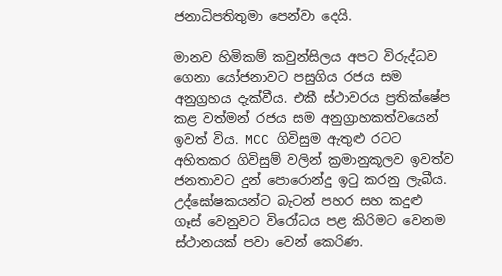ජනාධිපතිතුමා පෙන්වා දෙයි.

මානව හිමිකම් කවුන්සිලය අපට විරුද්ධව ගෙනා යෝජනාවට පසුගිය රජය සම අනුග්‍රහය දැක්වීය. එකී ස්ථාවරය ප්‍රතික්ෂේප කළ වත්මන් රජය සම අනුග්‍රාහකත්වයෙන් ඉවත් විය. MCC ගිවිසුම ඇතුළු රටට අහිතකර ගිවිසුම් වලින් ක්‍රමානුකූලව ඉවත්ව ජනතාවට දුන් පොරොන්දු ඉටු කරනු ලැබීය. උද්ඝෝෂකයන්ට බැටන් පහර සහ කදුළු ගෑස් වෙනුවට විරෝධය පළ කිරිමට වෙනම ස්ථානයක් පවා වෙන් කෙරිණ.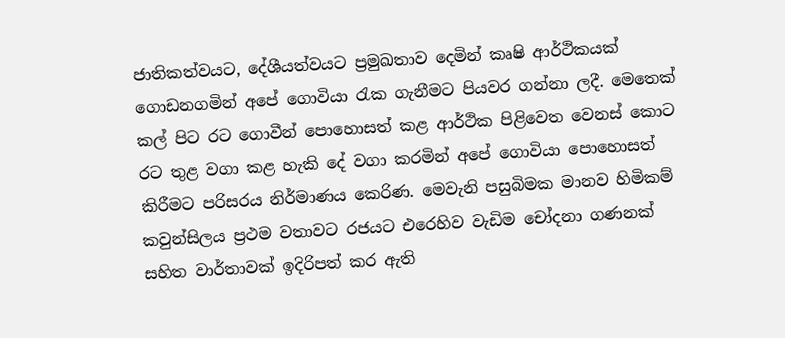ජාතිකත්වයට, දේශීයත්වයට ප්‍රමුඛතාව දෙමින් කෘෂි ආර්ථිකයක් ගොඩනගමින් අපේ ගොවියා රැක ගැනීමට පියවර ගන්නා ලදී. මෙතෙක් කල් පිට රට ගොවීන් පොහොසත් කළ ආර්ථික පිළිවෙත වෙනස් කොට රට තුළ වගා කළ හැකි දේ වගා කරමින් අපේ ගොවියා පොහොසත් කිරීමට පරිසරය නිර්මාණය කෙරිණ. මෙවැනි පසුබිමක මානව හිමිකම් කවුන්සිලය ප්‍රථම වතාවට රජයට එරෙහිව වැඩිම චෝදනා ගණනක් සහිත වාර්තාවක් ඉදිරිපත් කර ඇති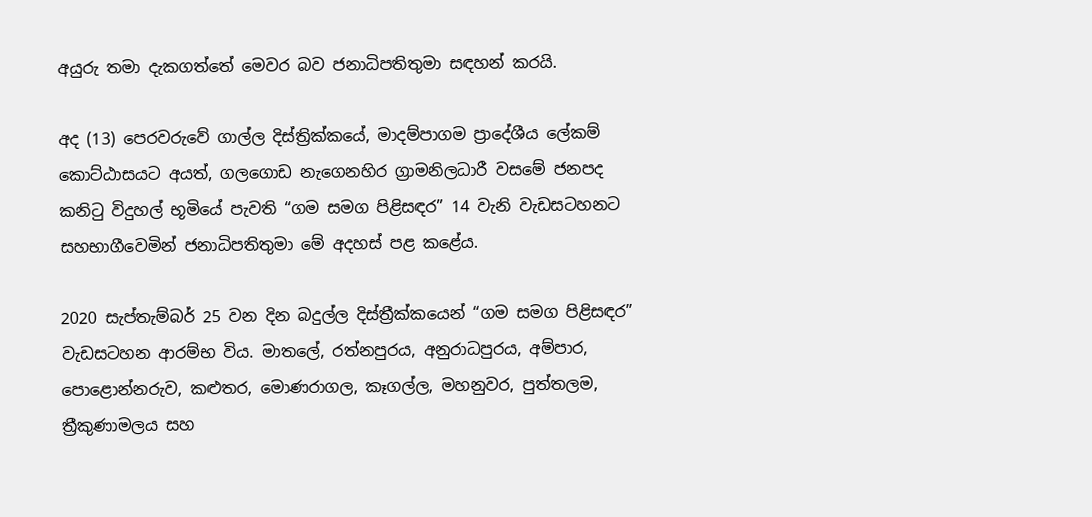අයුරු තමා දැකගත්තේ මෙවර බව ජනාධිපතිතුමා සඳහන් කරයි.

අද (13) පෙරවරුවේ ගාල්ල දිස්ත්‍රික්කයේ, මාදම්පාගම ප්‍රාදේශීය ලේකම් කොට්ඨාසයට අයත්, ගලගොඩ නැගෙනහිර ග්‍රාමනිලධාරී වසමේ ජනපද කනිටු විදුහල් භූමියේ පැවති “ගම සමග පිළිසඳර” 14 වැනි වැඩසටහනට සහභාගීවෙමින් ජනාධිපතිතුමා මේ අදහස් පළ කළේය.

2020 සැප්තැම්බර් 25 වන දින බදුල්ල දිස්ත්‍රීක්කයෙන් “ගම සමග පිළිසඳර” වැඩසටහන ආරම්භ විය. මාතලේ, රත්නපුරය, අනුරාධපුරය, අම්පාර, පොළොන්නරුව, කළුතර, මොණරාගල, කෑගල්ල, මහනුවර, පුත්තලම, ත්‍රීකුණාමලය සහ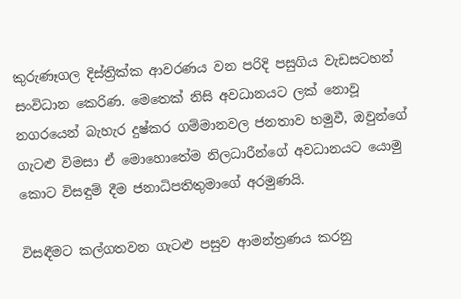කුරුණෑගල දිස්ත්‍රික්ක ආවරණය වන පරිදි පසුගිය වැඩසටහන් සංවිධාන කෙරිණ. මෙතෙක් නිසි අවධානයට ලක් නොවූ නගරයෙන් බැහැර දුෂ්කර ගම්මානවල ජනතාව හමුවී, ඔවුන්ගේ ගැටළු විමසා ඒ මොහොතේම නිලධාරීන්ගේ අවධානයට යොමු කොට විසඳුම් දීම ජනාධිපතිතුමාගේ අරමුණයි.

විසඳීමට කල්ගතවන ගැටළු පසුව ආමන්ත්‍රණය කරනු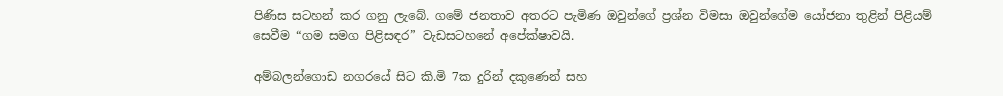පිණිස සටහන් කර ගනු ලැබේ. ගමේ ජනතාව අතරට පැමිණ ඔවුන්ගේ ප්‍රශ්න විමසා ඔවුන්ගේම යෝජනා තුළින් පිළියම් සෙවීම “ගම සමග පිළිසඳර” වැඩසටහනේ අපේක්ෂාවයි.

අම්බලන්ගොඩ නගරයේ සිට කි.මි 7ක දුරින් දකුණෙන් සහ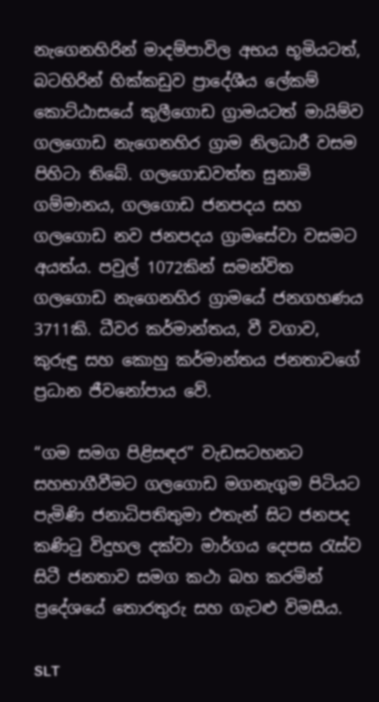නැගෙනහිරින් මාදම්පාවිල අභය භූමියටත්, බටහිරින් හික්කඩුව ප්‍රාදේශීය ලේකම් කොට්ඨාසයේ කුලීගොඩ ග්‍රාමයටත් මායිම්ව ගලගොඩ නැගෙනහිර ග්‍රාම නිලධාරී වසම පිහිටා තිබේ. ගලගොඩවත්ත සුනාමි ගම්මානය, ගලගොඩ ජනපදය සහ ගලගොඩ නව ජනපදය ග්‍රාමසේවා වසමට අයත්ය. පවුල් 1072කින් සමන්විත ගලගොඩ නැගෙනහිර ග්‍රාමයේ ජනගහණය 3711කි. ධීවර කර්මාන්තය, වී වගාව, කුරුඳු සහ කොහු කර්මාන්තය ජනතාවගේ ප්‍රධාන ජීවනෝපාය වේ.

“ගම සමග පිළිසඳර” වැඩසටහනට සහභාගීවීමට ගලගොඩ මගනැගුම පිටියට පැමිණි ජනාධිපතිතුමා එතැන් සිට ජනපද කණිටු විදුහල දක්වා මාර්ගය දෙපස රැස්ව සිටී ජනතාව සමග කථා බහ කරමින් ප්‍රදේශයේ තොරතුරු සහ ගැටළු විමසීය.

SLT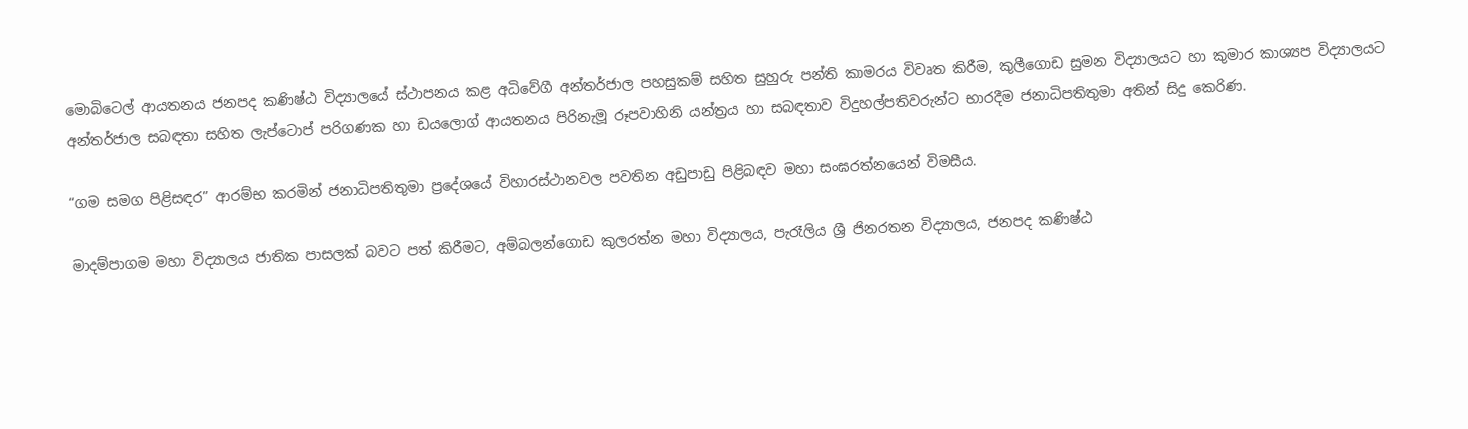මොබිටෙල් ආයතනය ජනපද කණිෂ්ඨ විද්‍යාලයේ ස්ථාපනය කළ අධිවේගී අන්තර්ජාල පහසුකම් සහිත සුහුරු පන්ති කාමරය විවෘත කිරීම, කුලීගොඩ සුමන විද්‍යාලයට හා කුමාර කාශ්‍යප විද්‍යාලයට අන්තර්ජාල සබඳතා සහිත ලැප්ටොප් පරිගණක හා ඩයලොග් ආයතනය පිරිනැමූ රූපවාහිනි යන්ත්‍රය හා සබඳතාව විදුහල්පතිවරුන්ට භාරදීම ජනාධිපතිතුමා අතින් සිදු කෙරිණ.

“ගම සමග පිළිසඳර” ආරම්භ කරමින් ජනාධිපතිතුමා ප්‍රදේශයේ විහාරස්ථානවල පවතින අඩුපාඩු පිළිබඳව මහා සංඝරත්නයෙන් විමසීය.

මාදම්පාගම මහා විද්‍යාලය ජාතික පාසලක් බවට පත් කිරීමට, අම්බලන්ගොඩ කුලරත්න මහා විද්‍යාලය, පැරෑලිය ශ්‍රී ජිනරතන විද්‍යාලය, ජනපද කණිෂ්ඨ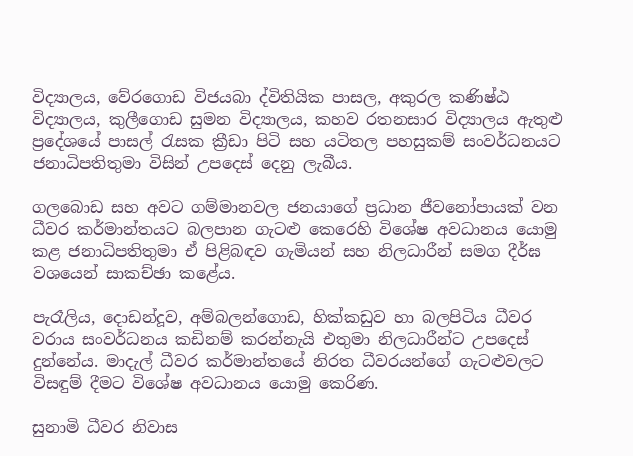විද්‍යාලය, වේරගොඩ විජයබා ද්විතියික පාසල, අකුරල කණිෂ්ඨ විද්‍යාලය, කුලීගොඩ සුමන විද්‍යාලය, කහව රතනසාර විද්‍යාලය ඇතුළු ප්‍රදේශයේ පාසල් රැසක ක්‍රීඩා පිටි සහ යටිතල පහසුකම් සංවර්ධනයට ජනාධිපතිතුමා විසින් උපදෙස් දෙනු ලැබීය.

ගලබොඩ සහ අවට ගම්මානවල ජනයාගේ ප්‍රධාන ජීවනෝපායක් වන ධීවර කර්මාන්තයට බලපාන ගැටළු කෙරෙහි විශේෂ අවධානය යොමු කළ ජනාධිපතිතුමා ඒ පිළිබඳව ගැමියන් සහ නිලධාරීන් සමග දීර්ඝ වශයෙන් සාකච්ඡා කළේය.

පැරෑලිය, දොඩන්දූව, අම්බලන්ගොඩ, හික්කඩුව හා බලපිටිය ධීවර වරාය සංවර්ධනය කඩිනම් කරන්නැයි එතුමා නිලධාරීන්ට උපදෙස් දුන්නේය. මාදැල් ධීවර කර්මාන්තයේ නිරත ධීවරයන්ගේ ගැටළුවලට විසඳුම් දීමට විශේෂ අවධානය යොමු කෙරිණ.

සුනාමි ධීවර නිවාස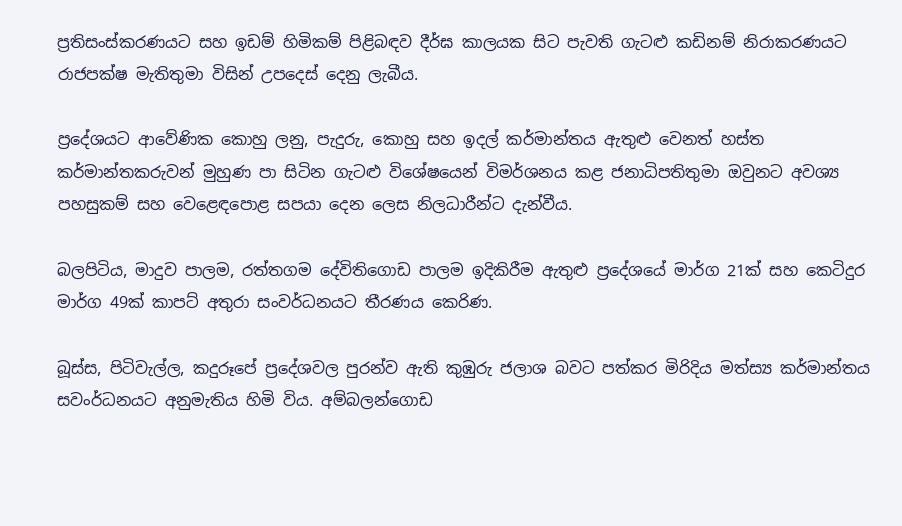ප්‍රතිසංස්කරණයට සහ ඉඩම් හිමිකම් පිළිබඳව දීර්ඝ කාලයක සිට පැවති ගැටළු කඩිනම් නිරාකරණයට  රාජපක්ෂ මැතිතුමා විසින් උපදෙස් දෙනු ලැබීය.

ප්‍රදේශයට ආවේණික කොහු ලනු, පැදුරු, කොහු සහ ඉදල් කර්මාන්තය ඇතුළු වෙනත් හස්ත කර්මාන්තකරුවන් මුහුණ පා සිටින ගැටළු විශේෂයෙන් විමර්ශනය කළ ජනාධිපතිතුමා ඔවුනට අවශ්‍ය පහසුකම් සහ වෙළෙඳපොළ සපයා දෙන ලෙස නිලධාරීන්ට දැන්වීය.

බලපිටිය, මාදුව පාලම, රත්තගම දේවිතිගොඩ පාලම ඉදිකිරීම ඇතුළු ප්‍රදේශයේ මාර්ග 21ක් සහ කෙටිදුර මාර්ග 49ක් කාපට් අතුරා සංවර්ධනයට තීරණය කෙරිණ.

බූස්ස, පිටිවැල්ල, කදුරූපේ ප්‍රදේශවල පුරන්ව ඇති කුඹුරු ජලාශ බවට පත්කර මිරිදිය මත්ස්‍ය කර්මාන්තය සවංර්ධනයට අනුමැතිය හිමි විය. අම්බලන්ගොඩ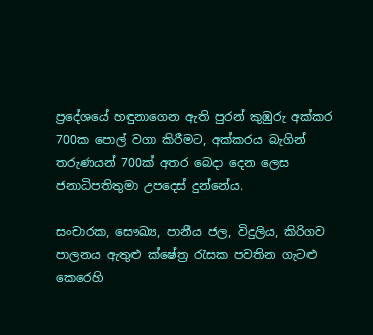ප්‍රදේශයේ හඳුනාගෙන ඇති පුරන් කුඹුරු අක්කර 700ක පොල් වගා කිරීමට, අක්කරය බැගින් තරුණයන් 700ක් අතර බෙදා දෙන ලෙස  ජනාධිපතිතුමා උපදෙස් දුන්නේය.

සංචාරක, සෞඛ්‍ය, පානීය ජල, විදුලිය, කිරිගව පාලනය ඇතුළු ක්ෂේත්‍ර රැසක පවතින ගැටළු කෙරෙහි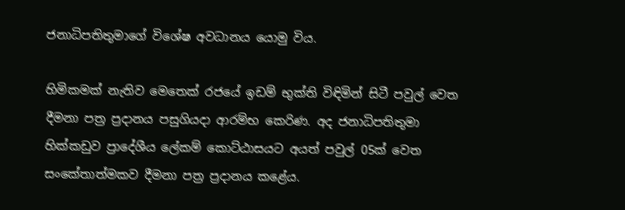ජනාධිපතිතුමාගේ විශේෂ අවධානය යොමු විය.

හිමිකමක් නැතිව මෙතෙක් රජයේ ඉඩම් භුක්ති විඳිමින් සිටී පවුල් වෙත දීමනා පත්‍ර ප්‍රදානය පසුගියදා ආරම්භ කෙරිණ. අද ජනාධිපතිතුමා හික්කඩුව ප්‍රාදේශීය ලේකම් කොට්ඨාසයට අයත් පවුල් 05ක් වෙත සංකේතාත්මකව දීමනා පත්‍ර ප්‍රදානය කළේය.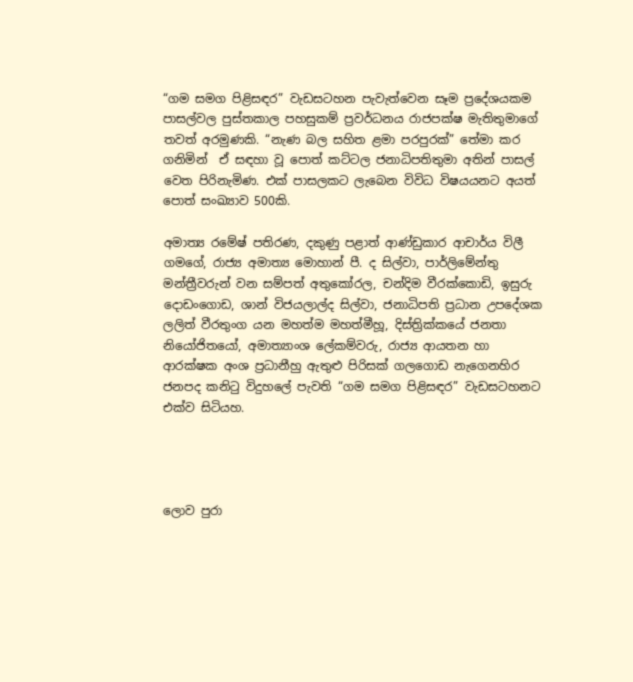“ගම සමග පිළිසඳර” වැඩසටහන පැවැත්වෙන සෑම ප්‍රදේශයකම පාසල්වල පුස්තකාල පහසුකම් ප්‍රවර්ධනය රාජපක්ෂ මැතිතුමාගේ තවත් අරමුණකි. “නැණ බල සහිත ළමා පරපුරක්” තේමා කර ගනිමින්  ඒ සඳහා වූ පොත් කට්ටල ජනාධිපතිතුමා අතින් පාසල් වෙත පිරිනැමිණ. එක් පාසලකට ලැබෙන විවිධ විෂයයනට අයත් පොත් සංඛ්‍යාව 500කි.

අමාත්‍ය රමේෂ් පතිරණ, දකුණු පළාත් ආණ්ඩුකාර ආචාර්ය විලී ගමගේ, රාජ්‍ය අමාත්‍ය මොහාන් පී. ද සිල්වා, පාර්ලිමේන්තු මන්ත්‍රීවරුන් වන සම්පත් අතුකෝරල, චන්දිම වීරක්කොඩි, ඉසුරු දොඩංගොඩ, ශාන් විජයලාල්ද සිල්වා, ජනාධිපති ප්‍රධාන උපදේශක ලලිත් වීරතුංග යන මහත්ම මහත්මීහූ, දිස්ත්‍රික්කයේ ජනතා නියෝජිතයෝ, අමාත්‍යාංශ ලේකම්වරු, රාජ්‍ය ආයතන හා ආරක්ෂක අංශ ප්‍රධානීහු ඇතුළු පිරිසක් ගලගොඩ නැගෙනහිර ජනපද කනිටු විදුහලේ පැවති “ගම සමග පිළිසඳර” වැඩසටහනට එක්ව සිටියහ.




ලොව පුරා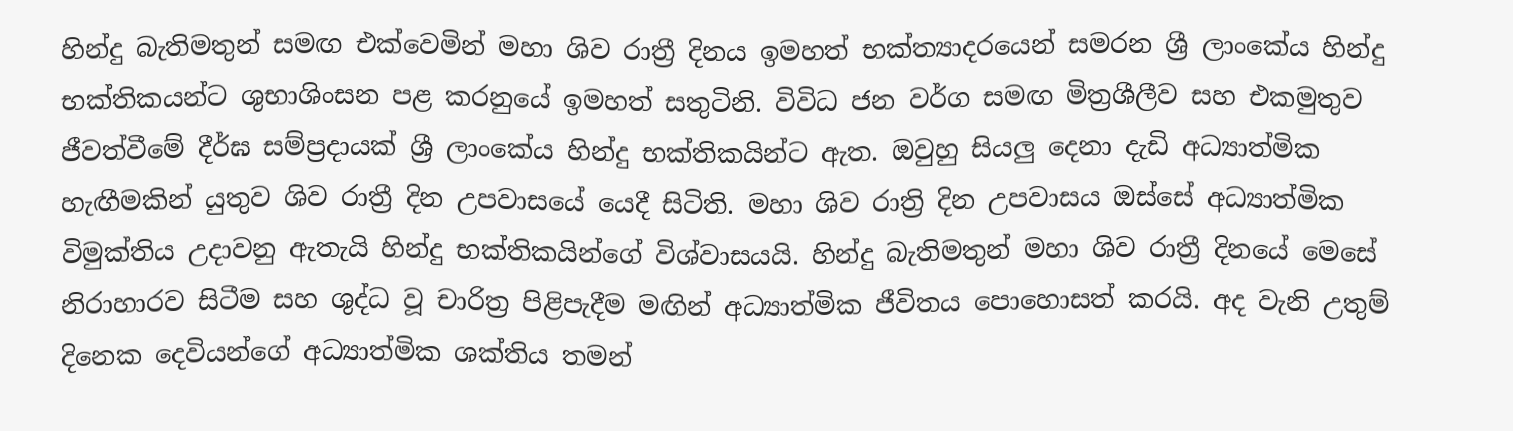හින්දු බැතිමතුන් සමඟ එක්වෙමින් මහා ශිව රාත්‍රී දිනය ඉමහත් භක්ත්‍යාදරයෙන් සමරන ශ්‍රී ලාංකේය හින්දු භක්තිකයන්ට ශුභාශිංසන පළ කරනුයේ ඉමහත් සතුටිනි. විවිධ ජන වර්ග සමඟ මිත්‍රශීලීව සහ එකමුතුව ජීවත්වීමේ දීර්ඝ සම්ප්‍රදායක් ශ්‍රී ලාංකේය හින්දු භක්තිකයින්ට ඇත. ඔවුහු සියලු දෙනා දැඩි අධ්‍යාත්මික හැඟීමකින් යුතුව ශිව රාත්‍රී දින උපවාසයේ යෙදී සිටිති. මහා ශිව රාත්‍රි දින උපවාසය ඔස්සේ අධ්‍යාත්මික විමුක්තිය උදාවනු ඇතැයි හින්දු භක්තිකයින්ගේ විශ්වාසයයි. හින්දු බැතිමතුන් මහා ශිව රාත්‍රී දිනයේ මෙසේ නිරාහාරව සිටීම සහ ශුද්ධ වූ චාරිත්‍ර පිළිපැදීම මඟින් අධ්‍යාත්මික ජීවිතය පොහොසත් කරයි. අද වැනි උතුම් දිනෙක දෙවියන්ගේ අධ්‍යාත්මික ශක්තිය තමන්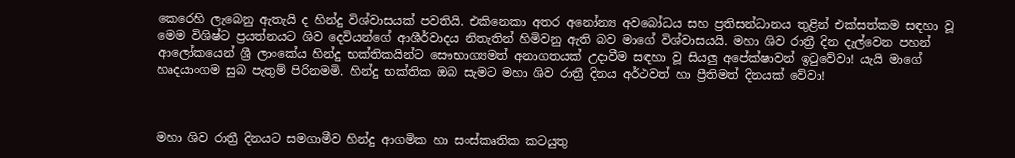කෙරෙහි ලැබෙනු ඇතැයි ද හින්දු විශ්වාසයක් පවතියි‍. එකිනෙකා අතර අනෝන්‍ය අවබෝධය සහ ප්‍රතිසන්ධානය තුළින් එක්සත්කම සඳහා වූ මෙම විශිෂ්ට ප්‍රයත්නයට ශිව දෙවියන්ගේ ආශීර්වාදය නිතැතින් හිමිවනු ඇති බව මාගේ විශ්වාසයයි. මහා ශිව රාත්‍රී දින දැල්වෙන පහන් ආලෝකයෙන් ශ්‍රී ලාංකේය හින්දු භක්තිකයින්ට සෞභාග්‍යමත් අනාගතයක් උදාවීම සඳහා වූ සියලු අපේක්ෂාවන් ඉටුවේවා! යැයි මාගේ හෘදයාංගම සුබ පැතුම් පිරිනමමි. හින්දු භක්තික ඔබ සැමට මහා ශිව රාත්‍රී දිනය අර්ථවත් හා ප්‍රීතිමත් දිනයක් වේවා!



මහා ශිව රාත්‍රී දිනයට සමගාමීව හින්දු ආගමික හා සංස්කෘතික කටයුතු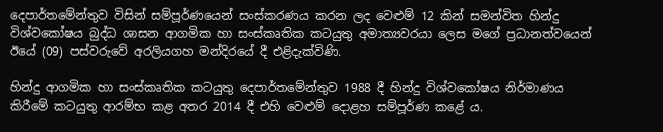දෙපාර්තමේන්තුව විසින් සම්පූර්ණයෙන් සංස්කරණය කරන ලද වෙළුම් 12 කින් සමන්විත හින්දු විශ්වකෝෂය බුද්ධ ශාසන ආගමික හා සංස්කෘතික කටයුතු අමාත්‍යවරයා ලෙස මගේ ප්‍රධානත්වයෙන් ඊයේ (09) පස්වරුවේ අරලියගහ මන්දිරයේ දී එළිදැක්විණි.

හින්දු ආගමික හා සංස්කෘතික කටයුතු දෙපාර්තමේන්තුව 1988 දී හින්දු විශ්වකෝෂය නිර්මාණය කිරීමේ කටයුතු ආරම්භ කළ අතර 2014 දී එහි වෙළුම් දොළහ සම්පූර්ණ කළේ ය.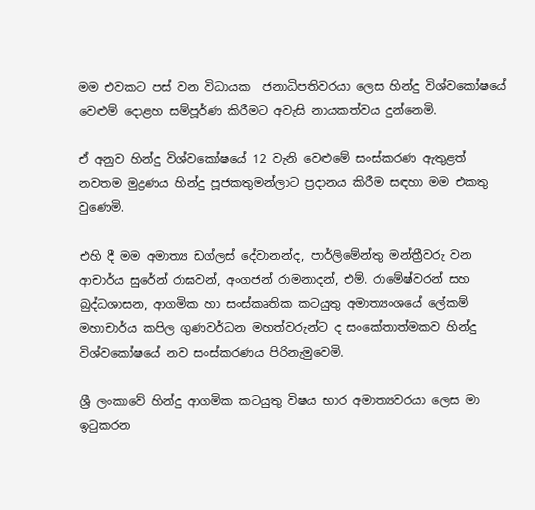මම එවකට පස් වන විධායක  ජනාධිපතිවරයා ලෙස හින්දු විශ්වකෝෂයේ වෙළුම් දොළහ සම්පූර්ණ කිරීමට අවැසි නායකත්වය දුන්නෙමි.

ඒ අනුව හින්දු විශ්වකෝෂයේ 12 වැනි වෙළුමේ සංස්කරණ ඇතුළත් නවතම මුද්‍රණය හින්දු පූජකතුමන්ලාට ප්‍රදානය කිරීම සඳහා මම එකතු වුණෙමි.

එහි දී මම අමාත්‍ය ඩග්ලස් දේවානන්ද, පාර්ලිමේන්තු මන්ත්‍රීවරු වන ආචාර්ය සුරේන් රාඝවන්, අංගජන් රාමනාදන්, එම්. රාමේෂ්වරන් සහ බුද්ධශාසන, ආගමික හා සංස්කෘතික කටයුතු අමාත්‍යංශයේ ලේකම් මහාචාර්ය කපිල ගුණවර්ධන මහත්වරුන්ට ද සංකේතාත්මකව හින්දු විශ්වකෝෂයේ නව සංස්කරණය පිරිනැමුවෙමි.

ශ්‍රී ලංකාවේ හින්දු ආගමික කටයුතු විෂය භාර අමාත්‍යවරයා ලෙස මා ඉටුකරන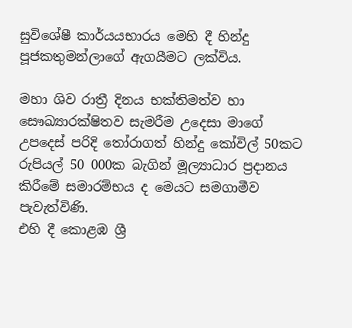සුවිශේෂී කාර්යයභාරය මෙහි දී හින්දු පූජකතුමන්ලාගේ ඇගයීමට ලක්විය.

මහා ශිව රාත්‍රී දිනය භක්තිමත්ව හා සෞඛ්‍යාරක්ෂිතව සැමරීම උදෙසා මාගේ උපදෙස් පරිදි තෝරාගත් හින්දු කෝවිල් 50කට රුපියල් 50 000ක බැගින් මූල්‍යාධාර ප්‍රදානය කිරීමේ සමාරම්භය ද මෙයට සමගාමීව පැවැත්විණි.
එහි දී කොළඹ ශ්‍රී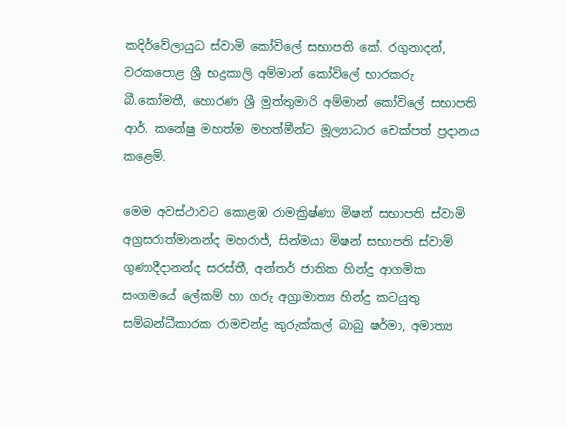කදිර්වේලායුධ ස්වාමි කෝවිලේ සභාපති කේ. රගුනාදන්, වරකපොළ ශ්‍රී භද්‍රකාලි අම්මාන් කෝවිලේ භාරකරු බී.කෝමතී, හොරණ ශ්‍රී මුත්තුමාරි අම්මාන් කෝවිලේ සභාපති ආර්. කනේෂු මහත්ම මහත්මීන්ට මූල්‍යාධාර චෙක්පත් ප්‍රදානය කළෙමි.

මෙම අවස්ථාවට කොළඹ රාමක්‍රිෂ්ණා මිෂන් සභාපති ස්වාමි අග්‍රසරාත්මානන්ද මහරාජ්, සින්මයා මිෂන් සභාපති ස්වාමි ගුණාදීදානන්ද සරස්තී, අන්තර් ජාතික හින්දු ආගමික සංගමයේ ලේකම් හා ගරු අග්‍රාමාත්‍ය හින්දු කටයුතු සම්බන්ධීකාරක රාමචන්ද්‍ර කුරුක්කල් බාබු ෂර්මා, අමාත්‍ය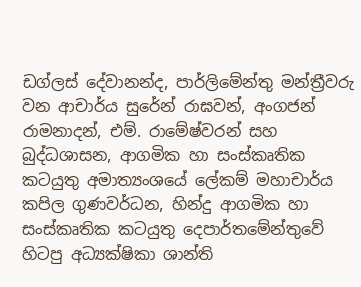ඩග්ලස් දේවානන්ද, පාර්ලිමේන්තු මන්ත්‍රීවරු වන ආචාර්ය සුරේන් රාඝවන්, අංගජන් රාමනාදන්, එම්. රාමේෂ්වරන් සහ බුද්ධශාසන, ආගමික හා සංස්කෘතික කටයුතු අමාත්‍යංශයේ ලේකම් මහාචාර්ය කපිල ගුණවර්ධන, හින්දු ආගමික හා සංස්කෘතික කටයුතු දෙපාර්තමේන්තුවේ හිටපු අධ්‍යක්ෂිකා ශාන්ති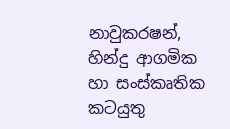නාවුකරෂන්, හින්දු ආගමික හා සංස්කෘතික කටයුතු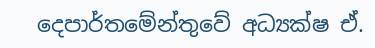දෙපාර්තමේන්තුවේ අධ්‍යක්ෂ ඒ.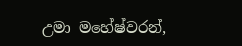උමා මහේෂ්වරන්,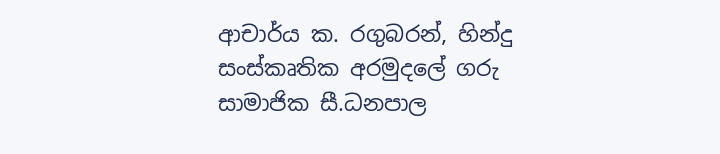ආචාර්ය ක. රගුබරන්, හින්දු සංස්කෘතික අරමුදලේ ගරු සාමාජික සී.ධනපාල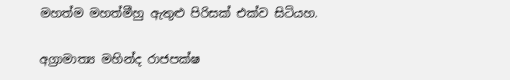මහත්ම මහත්මීහු ඇතුළු පිරිසක් එක්ව සිටියහ.

අග්‍රාමාත්‍ය මහින්ද රාජපක්ෂ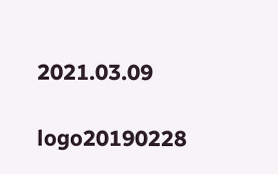2021.03.09

logo20190228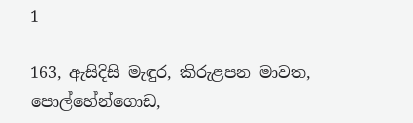1

163, ඇසිදිසි මැඳුර, කිරුළපන මාවත, පොල්හේන්ගොඩ,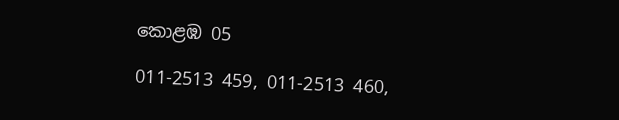කොළඹ 05

011-2513 459, 011-2513 460,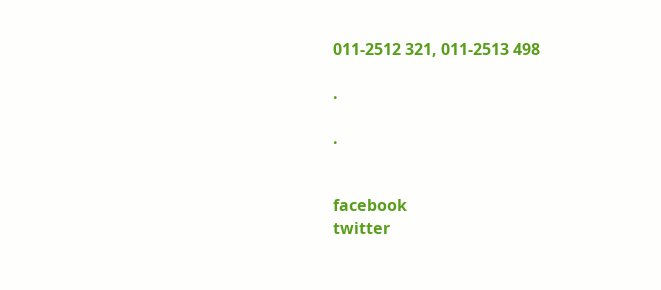011-2512 321, 011-2513 498

.

.


facebook
twitter